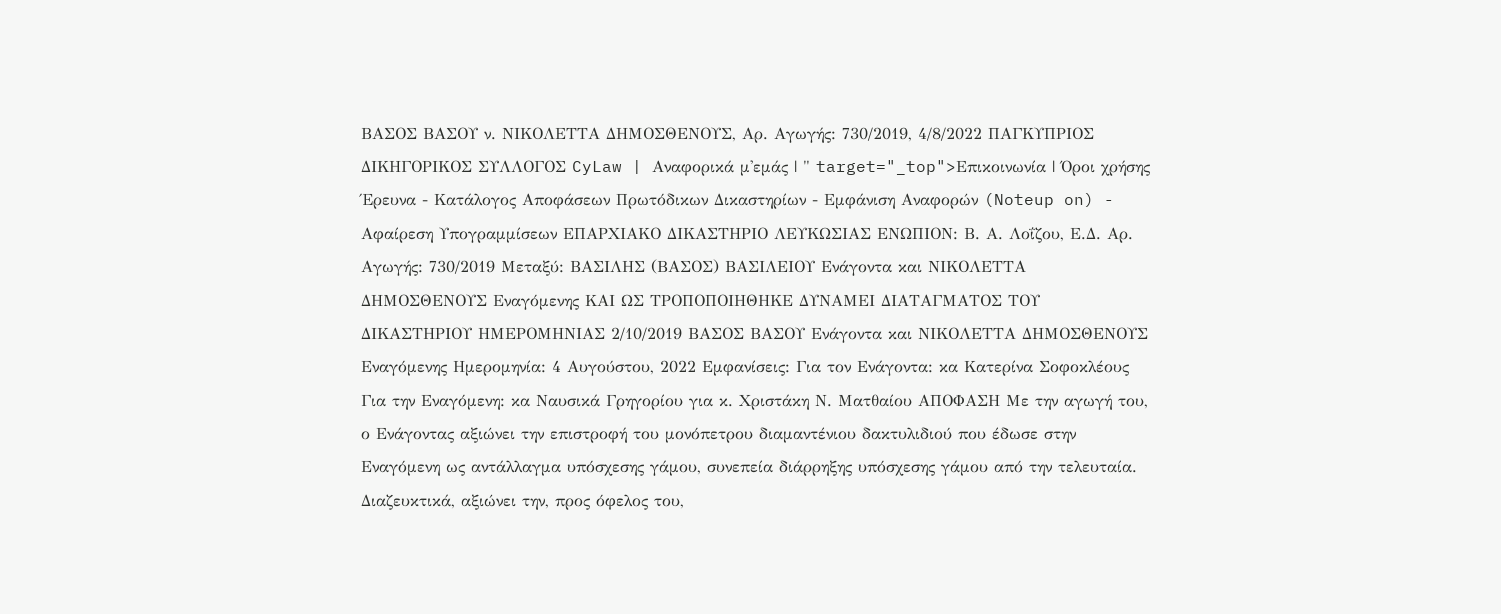ΒΑΣΟΣ ΒΑΣΟΥ ν. ΝΙΚΟΛΕΤΤΑ ΔΗΜΟΣΘΕΝΟΥΣ, Αρ. Αγωγής: 730/2019, 4/8/2022 ΠΑΓΚΥΠΡΙΟΣ ΔΙΚΗΓΟΡΙΚΟΣ ΣΥΛΛΟΓΟΣ CyLaw | Αναφορικά μ'εμάς | " target="_top">Επικοινωνία | Όροι χρήσης Έρευνα - Κατάλογος Αποφάσεων Πρωτόδικων Δικαστηρίων - Εμφάνιση Αναφορών (Noteup on) - Αφαίρεση Υπογραμμίσεων ΕΠΑΡΧΙΑΚΟ ΔΙΚΑΣΤΗΡΙΟ ΛΕΥΚΩΣΙΑΣ ΕΝΩΠΙΟΝ: Β. Α. Λοΐζου, Ε.Δ. Αρ. Αγωγής: 730/2019 Μεταξύ: ΒΑΣΙΛΗΣ (ΒΑΣΟΣ) ΒΑΣΙΛΕΙΟΥ Ενάγοντα και ΝΙΚΟΛΕΤΤΑ ΔΗΜΟΣΘΕΝΟΥΣ Εναγόμενης ΚΑΙ ΩΣ ΤΡΟΠΟΠΟΙΗΘΗΚΕ ΔΥΝΑΜΕΙ ΔΙΑΤΑΓΜΑΤΟΣ ΤΟΥ ΔΙΚΑΣΤΗΡΙΟΥ ΗΜΕΡΟΜΗΝΙΑΣ 2/10/2019 ΒΑΣΟΣ ΒΑΣΟΥ Ενάγοντα και ΝΙΚΟΛΕΤΤΑ ΔΗΜΟΣΘΕΝΟΥΣ Εναγόμενης Ημερομηνία: 4 Αυγούστου, 2022 Εμφανίσεις: Για τον Ενάγοντα: κα Κατερίνα Σοφοκλέους Για την Εναγόμενη: κα Ναυσικά Γρηγορίου για κ. Χριστάκη Ν. Ματθαίου ΑΠΟΦΑΣΗ Με την αγωγή του, ο Ενάγοντας αξιώνει την επιστροφή του μονόπετρου διαμαντένιου δακτυλιδιού που έδωσε στην Εναγόμενη ως αντάλλαγμα υπόσχεσης γάμου, συνεπεία διάρρηξης υπόσχεσης γάμου από την τελευταία. Διαζευκτικά, αξιώνει την, προς όφελος του,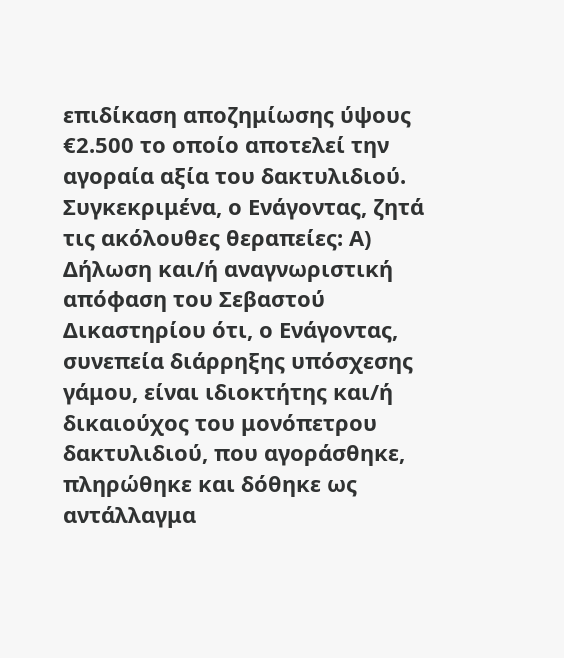επιδίκαση αποζημίωσης ύψους €2.500 το οποίο αποτελεί την αγοραία αξία του δακτυλιδιού. Συγκεκριμένα, ο Ενάγοντας, ζητά τις ακόλουθες θεραπείες: Α) Δήλωση και/ή αναγνωριστική απόφαση του Σεβαστού Δικαστηρίου ότι, ο Ενάγοντας, συνεπεία διάρρηξης υπόσχεσης γάμου, είναι ιδιοκτήτης και/ή δικαιούχος του μονόπετρου δακτυλιδιού, που αγοράσθηκε, πληρώθηκε και δόθηκε ως αντάλλαγμα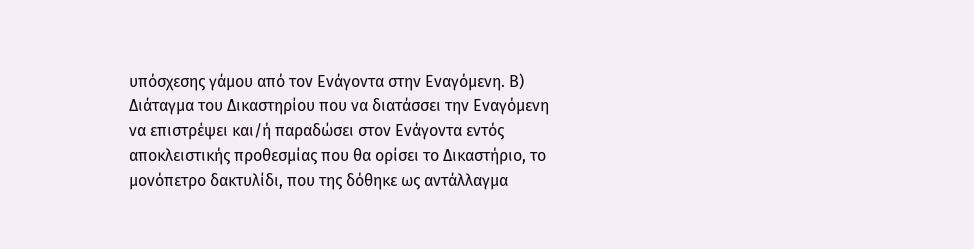υπόσχεσης γάμου από τον Ενάγοντα στην Εναγόμενη. Β) Διάταγμα του Δικαστηρίου που να διατάσσει την Εναγόμενη να επιστρέψει και/ή παραδώσει στον Ενάγοντα εντός αποκλειστικής προθεσμίας που θα ορίσει το Δικαστήριο, το μονόπετρο δακτυλίδι, που της δόθηκε ως αντάλλαγμα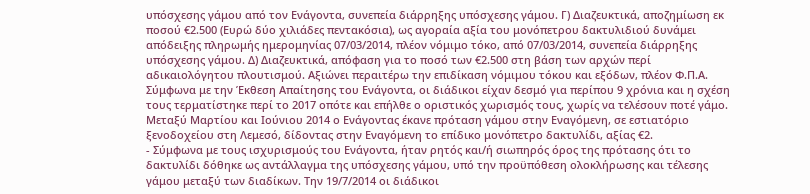υπόσχεσης γάμου από τον Ενάγοντα, συνεπεία διάρρηξης υπόσχεσης γάμου. Γ) Διαζευκτικά, αποζημίωση εκ ποσού €2.500 (Ευρώ δύο χιλιάδες πεντακόσια), ως αγοραία αξία του μονόπετρου δακτυλιδιού δυνάμει απόδειξης πληρωμής ημερομηνίας 07/03/2014, πλέον νόμιμο τόκο, από 07/03/2014, συνεπεία διάρρηξης υπόσχεσης γάμου. Δ) Διαζευκτικά, απόφαση για το ποσό των €2.500 στη βάση των αρχών περί αδικαιολόγητου πλουτισμού. Αξιώνει περαιτέρω την επιδίκαση νόμιμου τόκου και εξόδων, πλέον Φ.Π.Α. Σύμφωνα με την Έκθεση Απαίτησης του Ενάγοντα, οι διάδικοι είχαν δεσμό για περίπου 9 χρόνια και η σχέση τους τερματίστηκε περί το 2017 οπότε και επήλθε ο οριστικός χωρισμός τους, χωρίς να τελέσουν ποτέ γάμο. Μεταξύ Μαρτίου και Ιούνιου 2014 ο Ενάγοντας έκανε πρόταση γάμου στην Εναγόμενη, σε εστιατόριο ξενοδοχείου στη Λεμεσό, δίδοντας στην Εναγόμενη το επίδικο μονόπετρο δακτυλίδι, αξίας €2.
- Σύμφωνα με τους ισχυρισμούς του Ενάγοντα, ήταν ρητός και/ή σιωπηρός όρος της πρότασης ότι το δακτυλίδι δόθηκε ως αντάλλαγμα της υπόσχεσης γάμου, υπό την προϋπόθεση ολοκλήρωσης και τέλεσης γάμου μεταξύ των διαδίκων. Την 19/7/2014 οι διάδικοι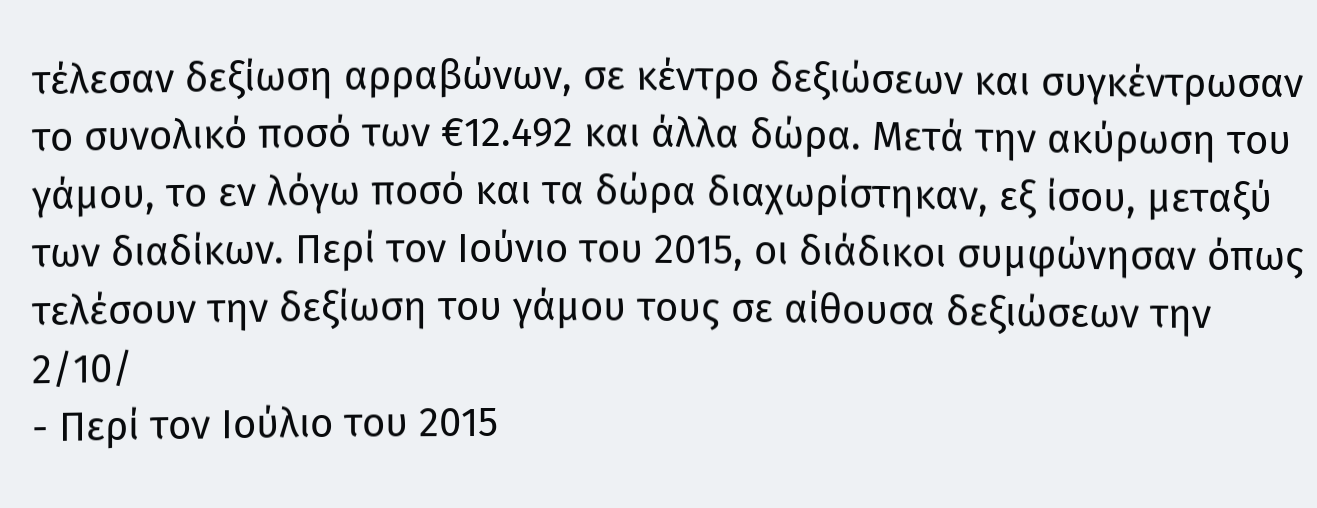τέλεσαν δεξίωση αρραβώνων, σε κέντρο δεξιώσεων και συγκέντρωσαν το συνολικό ποσό των €12.492 και άλλα δώρα. Μετά την ακύρωση του γάμου, το εν λόγω ποσό και τα δώρα διαχωρίστηκαν, εξ ίσου, μεταξύ των διαδίκων. Περί τον Ιούνιο του 2015, οι διάδικοι συμφώνησαν όπως τελέσουν την δεξίωση του γάμου τους σε αίθουσα δεξιώσεων την 2/10/
- Περί τον Ιούλιο του 2015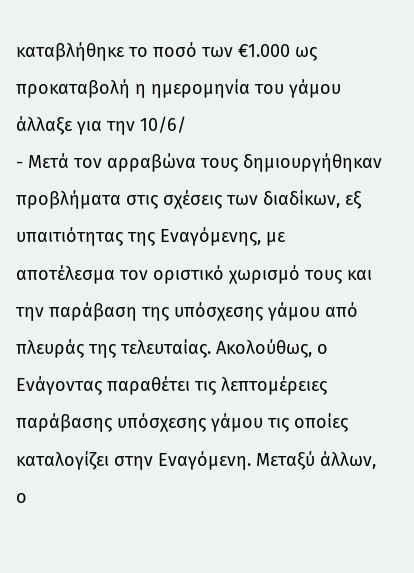καταβλήθηκε το ποσό των €1.000 ως προκαταβολή η ημερομηνία του γάμου άλλαξε για την 10/6/
- Μετά τον αρραβώνα τους δημιουργήθηκαν προβλήματα στις σχέσεις των διαδίκων, εξ υπαιτιότητας της Εναγόμενης, με αποτέλεσμα τον οριστικό χωρισμό τους και την παράβαση της υπόσχεσης γάμου από πλευράς της τελευταίας. Ακολούθως, ο Ενάγοντας παραθέτει τις λεπτομέρειες παράβασης υπόσχεσης γάμου τις οποίες καταλογίζει στην Εναγόμενη. Μεταξύ άλλων, ο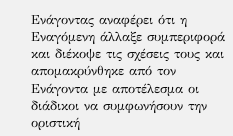Ενάγοντας αναφέρει ότι η Εναγόμενη άλλαξε συμπεριφορά και διέκοψε τις σχέσεις τους και απομακρύνθηκε από τον Ενάγοντα με αποτέλεσμα οι διάδικοι να συμφωνήσουν την οριστική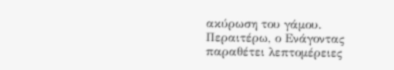ακύρωση του γάμου. Περαιτέρω, ο Ενάγοντας παραθέτει λεπτομέρειες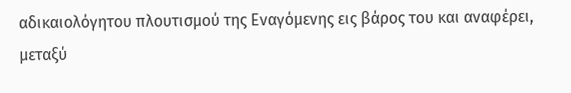αδικαιολόγητου πλουτισμού της Εναγόμενης εις βάρος του και αναφέρει, μεταξύ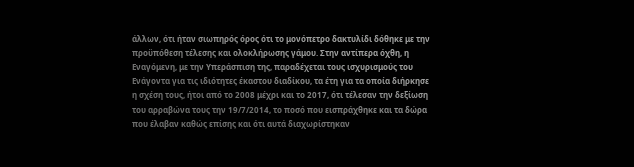άλλων, ότι ήταν σιωπηρός όρος ότι το μονόπετρο δακτυλίδι δόθηκε με την προϋπόθεση τέλεσης και ολοκλήρωσης γάμου. Στην αντίπερα όχθη, η Εναγόμενη, με την Υπεράσπιση της, παραδέχεται τους ισχυρισμούς του Ενάγοντα για τις ιδιότητες έκαστου διαδίκου, τα έτη για τα οποία διήρκησε η σχέση τους, ήτοι από το 2008 μέχρι και το 2017, ότι τέλεσαν την δεξίωση του αρραβώνα τους την 19/7/2014, το ποσό που εισπράχθηκε και τα δώρα που έλαβαν καθώς επίσης και ότι αυτά διαχωρίστηκαν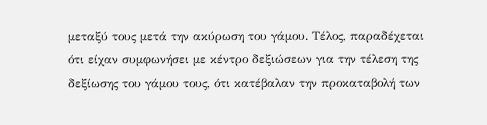μεταξύ τους μετά την ακύρωση του γάμου. Τέλος, παραδέχεται ότι είχαν συμφωνήσει με κέντρο δεξιώσεων για την τέλεση της δεξίωσης του γάμου τους, ότι κατέβαλαν την προκαταβολή των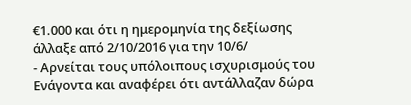€1.000 και ότι η ημερομηνία της δεξίωσης άλλαξε από 2/10/2016 για την 10/6/
- Αρνείται τους υπόλοιπους ισχυρισμούς του Ενάγοντα και αναφέρει ότι αντάλλαζαν δώρα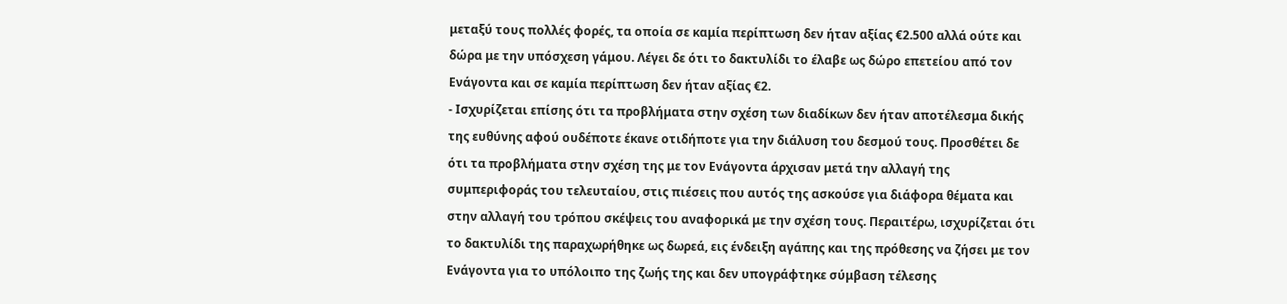μεταξύ τους πολλές φορές, τα οποία σε καμία περίπτωση δεν ήταν αξίας €2.500 αλλά ούτε και δώρα με την υπόσχεση γάμου. Λέγει δε ότι το δακτυλίδι το έλαβε ως δώρο επετείου από τον Ενάγοντα και σε καμία περίπτωση δεν ήταν αξίας €2.
- Ισχυρίζεται επίσης ότι τα προβλήματα στην σχέση των διαδίκων δεν ήταν αποτέλεσμα δικής της ευθύνης αφού ουδέποτε έκανε οτιδήποτε για την διάλυση του δεσμού τους. Προσθέτει δε ότι τα προβλήματα στην σχέση της με τον Ενάγοντα άρχισαν μετά την αλλαγή της συμπεριφοράς του τελευταίου, στις πιέσεις που αυτός της ασκούσε για διάφορα θέματα και στην αλλαγή του τρόπου σκέψεις του αναφορικά με την σχέση τους. Περαιτέρω, ισχυρίζεται ότι το δακτυλίδι της παραχωρήθηκε ως δωρεά, εις ένδειξη αγάπης και της πρόθεσης να ζήσει με τον Ενάγοντα για το υπόλοιπο της ζωής της και δεν υπογράφτηκε σύμβαση τέλεσης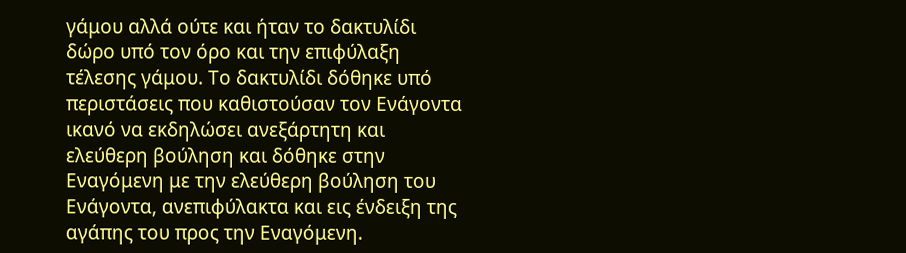γάμου αλλά ούτε και ήταν το δακτυλίδι δώρο υπό τον όρο και την επιφύλαξη τέλεσης γάμου. Το δακτυλίδι δόθηκε υπό περιστάσεις που καθιστούσαν τον Ενάγοντα ικανό να εκδηλώσει ανεξάρτητη και ελεύθερη βούληση και δόθηκε στην Εναγόμενη με την ελεύθερη βούληση του Ενάγοντα, ανεπιφύλακτα και εις ένδειξη της αγάπης του προς την Εναγόμενη.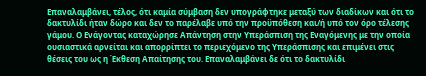Επαναλαμβάνει, τέλος, ότι καμία σύμβαση δεν υπογράφτηκε μεταξύ των διαδίκων και ότι το δακτυλίδι ήταν δώρο και δεν το παρέλαβε υπό την προϋπόθεση και/ή υπό τον όρο τέλεσης γάμου. Ο Ενάγοντας καταχώρησε Απάντηση στην Υπεράσπιση της Εναγόμενης με την οποία ουσιαστικά αρνείται και απορρίπτει το περιεχόμενο της Υπεράσπισης και επιμένει στις θέσεις του ως η Έκθεση Απαίτησης του. Επαναλαμβάνει δε ότι το δακτυλίδι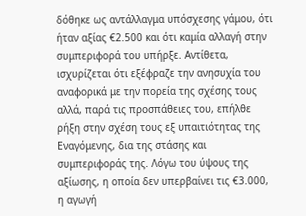δόθηκε ως αντάλλαγμα υπόσχεσης γάμου, ότι ήταν αξίας €2.500 και ότι καμία αλλαγή στην συμπεριφορά του υπήρξε. Αντίθετα, ισχυρίζεται ότι εξέφραζε την ανησυχία του αναφορικά με την πορεία της σχέσης τους αλλά, παρά τις προσπάθειες του, επήλθε ρήξη στην σχέση τους εξ υπαιτιότητας της Εναγόμενης, δια της στάσης και συμπεριφοράς της. Λόγω του ύψους της αξίωσης, η οποία δεν υπερβαίνει τις €3.000, η αγωγή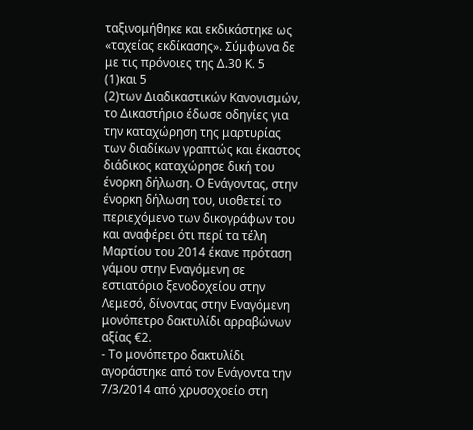ταξινομήθηκε και εκδικάστηκε ως «ταχείας εκδίκασης». Σύμφωνα δε με τις πρόνοιες της Δ.30 Κ. 5
(1)και 5
(2)των Διαδικαστικών Κανονισμών, το Δικαστήριο έδωσε οδηγίες για την καταχώρηση της μαρτυρίας των διαδίκων γραπτώς και έκαστος διάδικος καταχώρησε δική του ένορκη δήλωση. Ο Ενάγοντας, στην ένορκη δήλωση του, υιοθετεί το περιεχόμενο των δικογράφων του και αναφέρει ότι περί τα τέλη Μαρτίου του 2014 έκανε πρόταση γάμου στην Εναγόμενη σε εστιατόριο ξενοδοχείου στην Λεμεσό, δίνοντας στην Εναγόμενη μονόπετρο δακτυλίδι αρραβώνων αξίας €2.
- Το μονόπετρο δακτυλίδι αγοράστηκε από τον Ενάγοντα την 7/3/2014 από χρυσοχοείο στη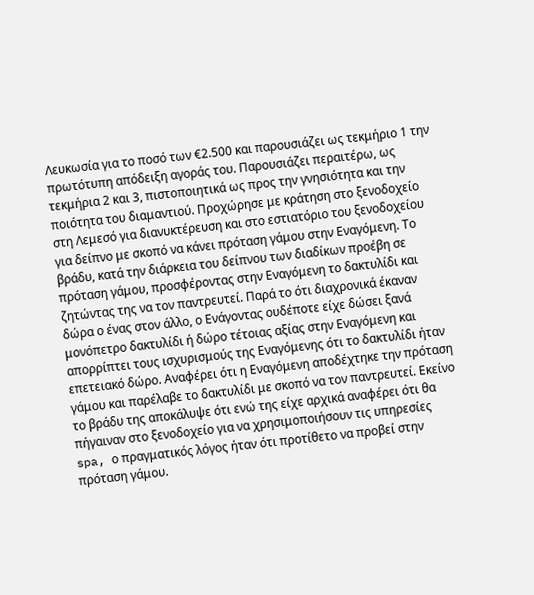Λευκωσία για το ποσό των €2.500 και παρουσιάζει ως τεκμήριο 1 την πρωτότυπη απόδειξη αγοράς του. Παρουσιάζει περαιτέρω, ως τεκμήρια 2 και 3, πιστοποιητικά ως προς την γνησιότητα και την ποιότητα του διαμαντιού. Προχώρησε με κράτηση στο ξενοδοχείο στη Λεμεσό για διανυκτέρευση και στο εστιατόριο του ξενοδοχείου για δείπνο με σκοπό να κάνει πρόταση γάμου στην Εναγόμενη. Το βράδυ, κατά την διάρκεια του δείπνου των διαδίκων προέβη σε πρόταση γάμου, προσφέροντας στην Εναγόμενη το δακτυλίδι και ζητώντας της να τον παντρευτεί. Παρά το ότι διαχρονικά έκαναν δώρα ο ένας στον άλλο, ο Ενάγοντας ουδέποτε είχε δώσει ξανά μονόπετρο δακτυλίδι ή δώρο τέτοιας αξίας στην Εναγόμενη και απορρίπτει τους ισχυρισμούς της Εναγόμενης ότι το δακτυλίδι ήταν επετειακό δώρο. Αναφέρει ότι η Εναγόμενη αποδέχτηκε την πρόταση γάμου και παρέλαβε το δακτυλίδι με σκοπό να τον παντρευτεί. Εκείνο το βράδυ της αποκάλυψε ότι ενώ της είχε αρχικά αναφέρει ότι θα πήγαιναν στο ξενοδοχείο για να χρησιμοποιήσουν τις υπηρεσίες spa, ο πραγματικός λόγος ήταν ότι προτίθετο να προβεί στην πρόταση γάμου.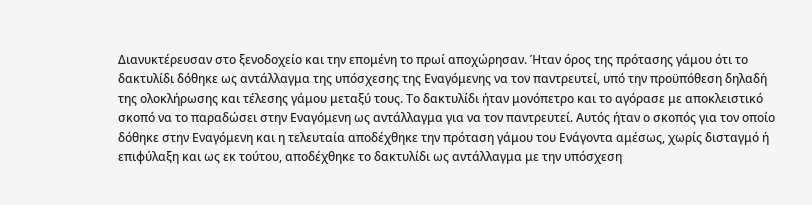Διανυκτέρευσαν στο ξενοδοχείο και την επομένη το πρωί αποχώρησαν. Ήταν όρος της πρότασης γάμου ότι το δακτυλίδι δόθηκε ως αντάλλαγμα της υπόσχεσης της Εναγόμενης να τον παντρευτεί, υπό την προϋπόθεση δηλαδή της ολοκλήρωσης και τέλεσης γάμου μεταξύ τους. Το δακτυλίδι ήταν μονόπετρο και το αγόρασε με αποκλειστικό σκοπό να το παραδώσει στην Εναγόμενη ως αντάλλαγμα για να τον παντρευτεί. Αυτός ήταν ο σκοπός για τον οποίο δόθηκε στην Εναγόμενη και η τελευταία αποδέχθηκε την πρόταση γάμου του Ενάγοντα αμέσως, χωρίς δισταγμό ή επιφύλαξη και ως εκ τούτου, αποδέχθηκε το δακτυλίδι ως αντάλλαγμα με την υπόσχεση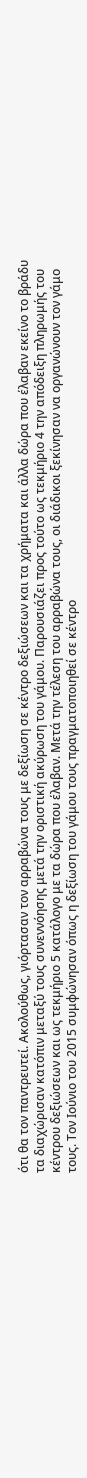ότι θα τον παντρευτεί. Ακολούθως, γιόρτασαν τον αρραβώνα τους με δεξίωση σε κέντρο δεξιώσεων και τα χρήματα και άλλα δώρα που έλαβαν εκείνο το βράδυ τα διαχώρισαν κατόπιν μεταξύ τους συνεννόησης μετά την οριστική ακύρωση του γάμου. Παρουσιάζει προς τούτο ως τεκμήριο 4 την απόδειξη πληρωμής του κέντρου δεξιώσεων και ως τεκμήριο 5 κατάλογο με τα δώρα που έλαβαν. Μετά την τέλεση του αρραβώνα τους, οι διάδικοι ξεκίνησαν να οργανώνουν τον γάμο τους. Τον Ιούνιο του 2015 συμφώνησαν όπως η δεξίωση του γάμου τους πραγματοποιηθεί σε κέντρο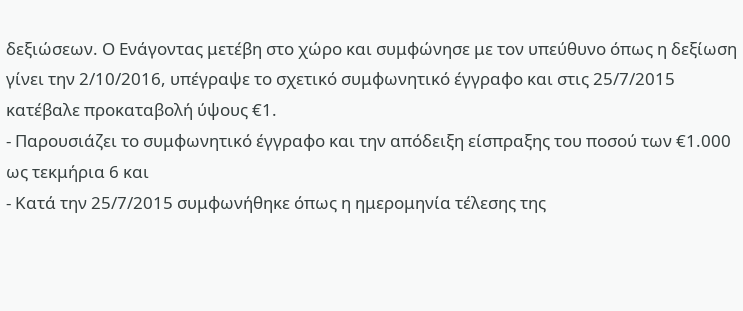δεξιώσεων. Ο Ενάγοντας μετέβη στο χώρο και συμφώνησε με τον υπεύθυνο όπως η δεξίωση γίνει την 2/10/2016, υπέγραψε το σχετικό συμφωνητικό έγγραφο και στις 25/7/2015 κατέβαλε προκαταβολή ύψους €1.
- Παρουσιάζει το συμφωνητικό έγγραφο και την απόδειξη είσπραξης του ποσού των €1.000 ως τεκμήρια 6 και
- Κατά την 25/7/2015 συμφωνήθηκε όπως η ημερομηνία τέλεσης της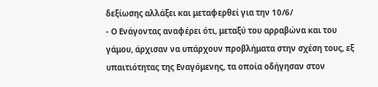δεξίωσης αλλάξει και μεταφερθεί για την 10/6/
- Ο Ενάγοντας αναφέρει ότι, μεταξύ του αρραβώνα και του γάμου, άρχισαν να υπάρχουν προβλήματα στην σχέση τους, εξ υπαιτιότητας της Εναγόμενης, τα οποία οδήγησαν στον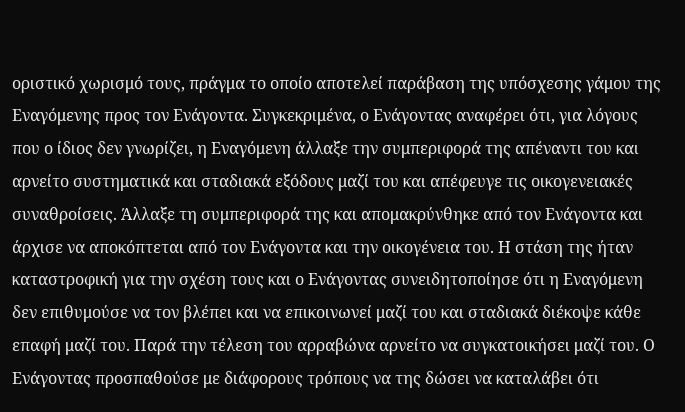οριστικό χωρισμό τους, πράγμα το οποίο αποτελεί παράβαση της υπόσχεσης γάμου της Εναγόμενης προς τον Ενάγοντα. Συγκεκριμένα, ο Ενάγοντας αναφέρει ότι, για λόγους που ο ίδιος δεν γνωρίζει, η Εναγόμενη άλλαξε την συμπεριφορά της απέναντι του και αρνείτο συστηματικά και σταδιακά εξόδους μαζί του και απέφευγε τις οικογενειακές συναθροίσεις. Άλλαξε τη συμπεριφορά της και απομακρύνθηκε από τον Ενάγοντα και άρχισε να αποκόπτεται από τον Ενάγοντα και την οικογένεια του. Η στάση της ήταν καταστροφική για την σχέση τους και ο Ενάγοντας συνειδητοποίησε ότι η Εναγόμενη δεν επιθυμούσε να τον βλέπει και να επικοινωνεί μαζί του και σταδιακά διέκοψε κάθε επαφή μαζί του. Παρά την τέλεση του αρραβώνα αρνείτο να συγκατοικήσει μαζί του. Ο Ενάγοντας προσπαθούσε με διάφορους τρόπους να της δώσει να καταλάβει ότι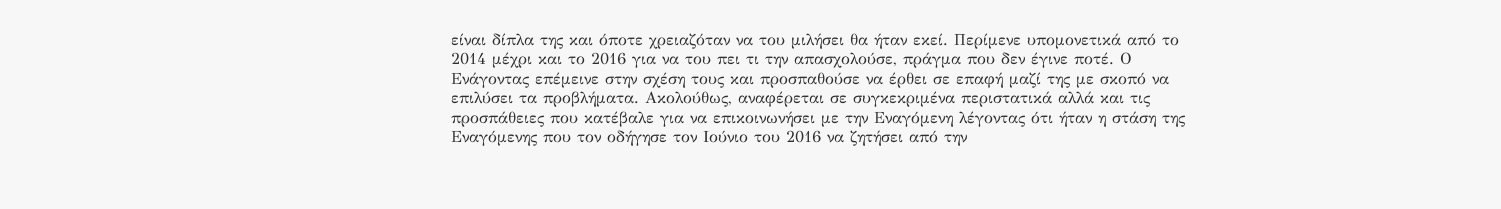είναι δίπλα της και όποτε χρειαζόταν να του μιλήσει θα ήταν εκεί. Περίμενε υπομονετικά από το 2014 μέχρι και το 2016 για να του πει τι την απασχολούσε, πράγμα που δεν έγινε ποτέ. Ο Ενάγοντας επέμεινε στην σχέση τους και προσπαθούσε να έρθει σε επαφή μαζί της με σκοπό να επιλύσει τα προβλήματα. Ακολούθως, αναφέρεται σε συγκεκριμένα περιστατικά αλλά και τις προσπάθειες που κατέβαλε για να επικοινωνήσει με την Εναγόμενη λέγοντας ότι ήταν η στάση της Εναγόμενης που τον οδήγησε τον Ιούνιο του 2016 να ζητήσει από την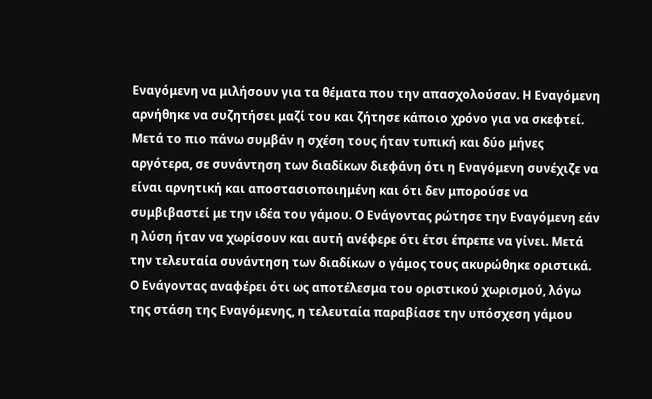Εναγόμενη να μιλήσουν για τα θέματα που την απασχολούσαν. Η Εναγόμενη αρνήθηκε να συζητήσει μαζί του και ζήτησε κάποιο χρόνο για να σκεφτεί. Μετά το πιο πάνω συμβάν η σχέση τους ήταν τυπική και δύο μήνες αργότερα, σε συνάντηση των διαδίκων διεφάνη ότι η Εναγόμενη συνέχιζε να είναι αρνητική και αποστασιοποιημένη και ότι δεν μπορούσε να συμβιβαστεί με την ιδέα του γάμου. Ο Ενάγοντας ρώτησε την Εναγόμενη εάν η λύση ήταν να χωρίσουν και αυτή ανέφερε ότι έτσι έπρεπε να γίνει. Μετά την τελευταία συνάντηση των διαδίκων ο γάμος τους ακυρώθηκε οριστικά. Ο Ενάγοντας αναφέρει ότι ως αποτέλεσμα του οριστικού χωρισμού, λόγω της στάση της Εναγόμενης, η τελευταία παραβίασε την υπόσχεση γάμου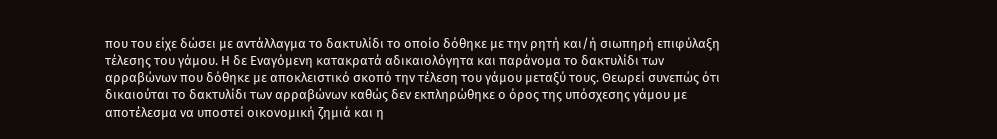που του είχε δώσει με αντάλλαγμα το δακτυλίδι το οποίο δόθηκε με την ρητή και/ή σιωπηρή επιφύλαξη τέλεσης του γάμου. Η δε Εναγόμενη κατακρατά αδικαιολόγητα και παράνομα το δακτυλίδι των αρραβώνων που δόθηκε με αποκλειστικό σκοπό την τέλεση του γάμου μεταξύ τους. Θεωρεί συνεπώς ότι δικαιούται το δακτυλίδι των αρραβώνων καθώς δεν εκπληρώθηκε ο όρος της υπόσχεσης γάμου με αποτέλεσμα να υποστεί οικονομική ζημιά και η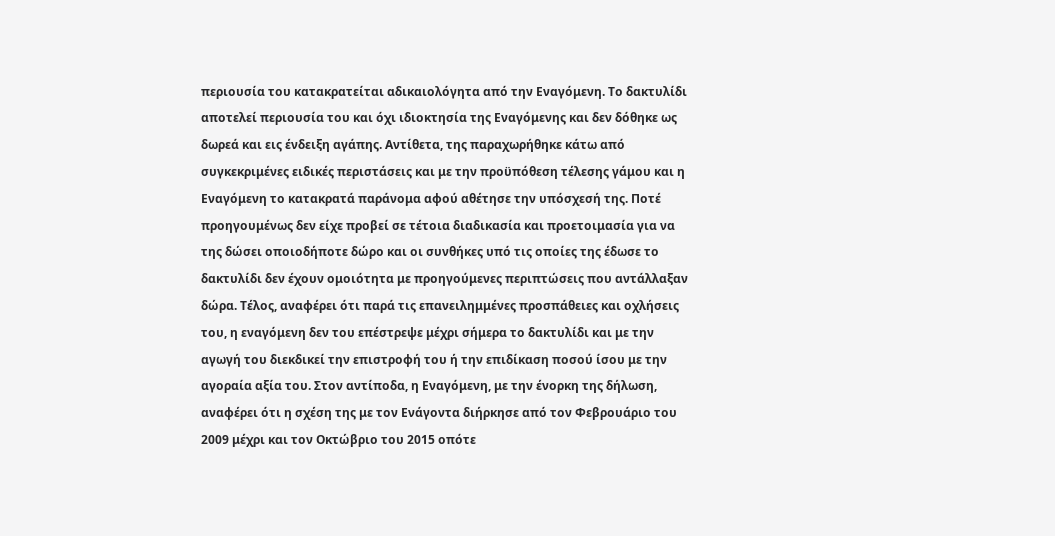περιουσία του κατακρατείται αδικαιολόγητα από την Εναγόμενη. Το δακτυλίδι αποτελεί περιουσία του και όχι ιδιοκτησία της Εναγόμενης και δεν δόθηκε ως δωρεά και εις ένδειξη αγάπης. Αντίθετα, της παραχωρήθηκε κάτω από συγκεκριμένες ειδικές περιστάσεις και με την προϋπόθεση τέλεσης γάμου και η Εναγόμενη το κατακρατά παράνομα αφού αθέτησε την υπόσχεσή της. Ποτέ προηγουμένως δεν είχε προβεί σε τέτοια διαδικασία και προετοιμασία για να της δώσει οποιοδήποτε δώρο και οι συνθήκες υπό τις οποίες της έδωσε το δακτυλίδι δεν έχουν ομοιότητα με προηγούμενες περιπτώσεις που αντάλλαξαν δώρα. Τέλος, αναφέρει ότι παρά τις επανειλημμένες προσπάθειες και οχλήσεις του, η εναγόμενη δεν του επέστρεψε μέχρι σήμερα το δακτυλίδι και με την αγωγή του διεκδικεί την επιστροφή του ή την επιδίκαση ποσού ίσου με την αγοραία αξία του. Στον αντίποδα, η Εναγόμενη, με την ένορκη της δήλωση, αναφέρει ότι η σχέση της με τον Ενάγοντα διήρκησε από τον Φεβρουάριο του 2009 μέχρι και τον Οκτώβριο του 2015 οπότε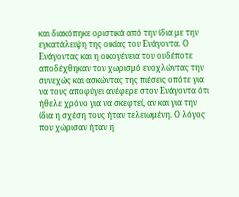και διακόπηκε οριστικά από την ίδια με την εγκατάλειψη της οικίας του Ενάγοντα. Ο Ενάγοντας και η οικογένεια του ουδέποτε αποδέχθηκαν τον χωρισμό ενοχλώντας την συνεχώς και ασκώντας της πιέσεις οπότε για να τους αποφύγει ανέφερε στον Ενάγοντα ότι ήθελε χρόνο για να σκεφτεί, αν και για την ίδια η σχέση τους ήταν τελειωμένη. Ο λόγος που χώρισαν ήταν η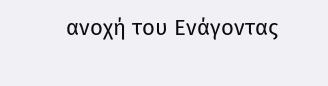ανοχή του Ενάγοντας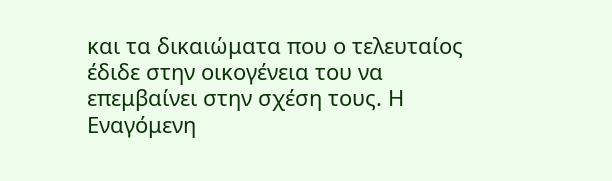και τα δικαιώματα που ο τελευταίος έδιδε στην οικογένεια του να επεμβαίνει στην σχέση τους. Η Εναγόμενη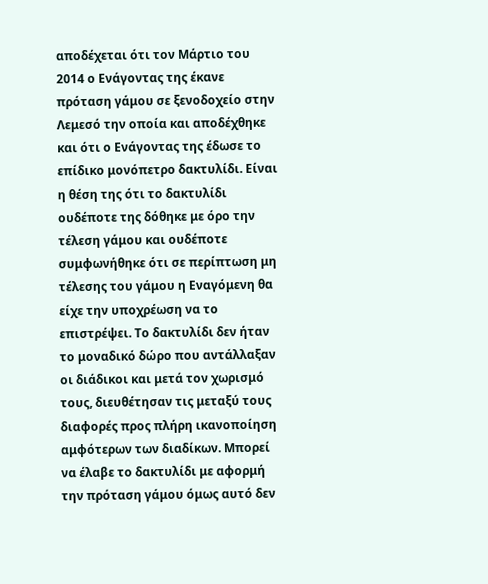αποδέχεται ότι τον Μάρτιο του 2014 ο Ενάγοντας της έκανε πρόταση γάμου σε ξενοδοχείο στην Λεμεσό την οποία και αποδέχθηκε και ότι ο Ενάγοντας της έδωσε το επίδικο μονόπετρο δακτυλίδι. Είναι η θέση της ότι το δακτυλίδι ουδέποτε της δόθηκε με όρο την τέλεση γάμου και ουδέποτε συμφωνήθηκε ότι σε περίπτωση μη τέλεσης του γάμου η Εναγόμενη θα είχε την υποχρέωση να το επιστρέψει. Το δακτυλίδι δεν ήταν το μοναδικό δώρο που αντάλλαξαν οι διάδικοι και μετά τον χωρισμό τους, διευθέτησαν τις μεταξύ τους διαφορές προς πλήρη ικανοποίηση αμφότερων των διαδίκων. Μπορεί να έλαβε το δακτυλίδι με αφορμή την πρόταση γάμου όμως αυτό δεν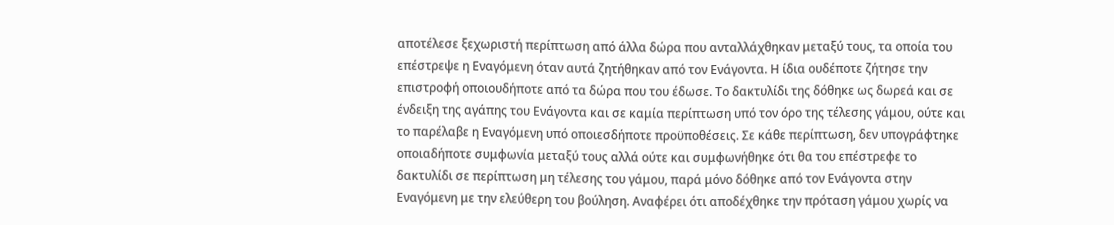αποτέλεσε ξεχωριστή περίπτωση από άλλα δώρα που ανταλλάχθηκαν μεταξύ τους, τα οποία του επέστρεψε η Εναγόμενη όταν αυτά ζητήθηκαν από τον Ενάγοντα. Η ίδια ουδέποτε ζήτησε την επιστροφή οποιουδήποτε από τα δώρα που του έδωσε. Το δακτυλίδι της δόθηκε ως δωρεά και σε ένδειξη της αγάπης του Ενάγοντα και σε καμία περίπτωση υπό τον όρο της τέλεσης γάμου, ούτε και το παρέλαβε η Εναγόμενη υπό οποιεσδήποτε προϋποθέσεις. Σε κάθε περίπτωση, δεν υπογράφτηκε οποιαδήποτε συμφωνία μεταξύ τους αλλά ούτε και συμφωνήθηκε ότι θα του επέστρεφε το δακτυλίδι σε περίπτωση μη τέλεσης του γάμου, παρά μόνο δόθηκε από τον Ενάγοντα στην Εναγόμενη με την ελεύθερη του βούληση. Αναφέρει ότι αποδέχθηκε την πρόταση γάμου χωρίς να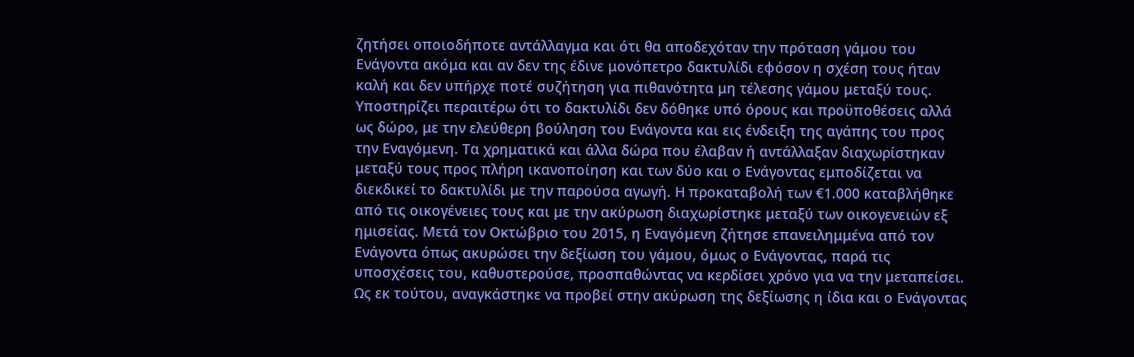ζητήσει οποιοδήποτε αντάλλαγμα και ότι θα αποδεχόταν την πρόταση γάμου του Ενάγοντα ακόμα και αν δεν της έδινε μονόπετρο δακτυλίδι εφόσον η σχέση τους ήταν καλή και δεν υπήρχε ποτέ συζήτηση για πιθανότητα μη τέλεσης γάμου μεταξύ τους. Υποστηρίζει περαιτέρω ότι το δακτυλίδι δεν δόθηκε υπό όρους και προϋποθέσεις αλλά ως δώρο, με την ελεύθερη βούληση του Ενάγοντα και εις ένδειξη της αγάπης του προς την Εναγόμενη. Τα χρηματικά και άλλα δώρα που έλαβαν ή αντάλλαξαν διαχωρίστηκαν μεταξύ τους προς πλήρη ικανοποίηση και των δύο και ο Ενάγοντας εμποδίζεται να διεκδικεί το δακτυλίδι με την παρούσα αγωγή. Η προκαταβολή των €1.000 καταβλήθηκε από τις οικογένειες τους και με την ακύρωση διαχωρίστηκε μεταξύ των οικογενειών εξ ημισείας. Μετά τον Οκτώβριο του 2015, η Εναγόμενη ζήτησε επανειλημμένα από τον Ενάγοντα όπως ακυρώσει την δεξίωση του γάμου, όμως ο Ενάγοντας, παρά τις υποσχέσεις του, καθυστερούσε, προσπαθώντας να κερδίσει χρόνο για να την μεταπείσει. Ως εκ τούτου, αναγκάστηκε να προβεί στην ακύρωση της δεξίωσης η ίδια και ο Ενάγοντας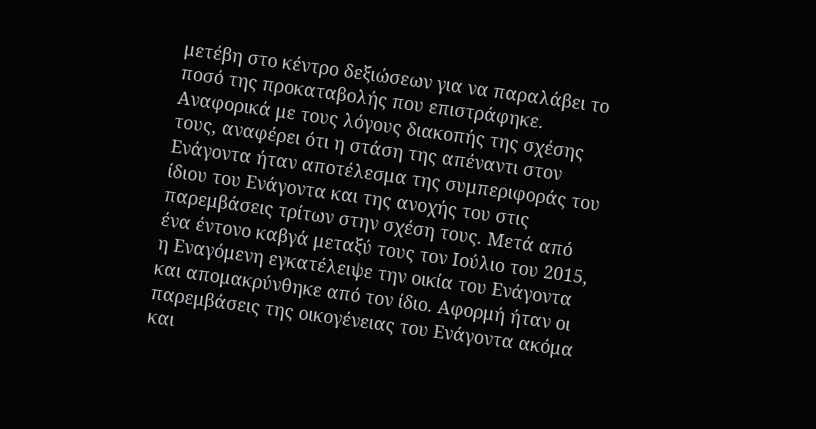μετέβη στο κέντρο δεξιώσεων για να παραλάβει το ποσό της προκαταβολής που επιστράφηκε. Αναφορικά με τους λόγους διακοπής της σχέσης τους, αναφέρει ότι η στάση της απέναντι στον Ενάγοντα ήταν αποτέλεσμα της συμπεριφοράς του ίδιου του Ενάγοντα και της ανοχής του στις παρεμβάσεις τρίτων στην σχέση τους. Μετά από ένα έντονο καβγά μεταξύ τους τον Ιούλιο του 2015, η Εναγόμενη εγκατέλειψε την οικία του Ενάγοντα και απομακρύνθηκε από τον ίδιο. Αφορμή ήταν οι παρεμβάσεις της οικογένειας του Ενάγοντα ακόμα και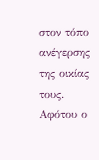στον τόπο ανέγερσης της οικίας τους. Αφότου ο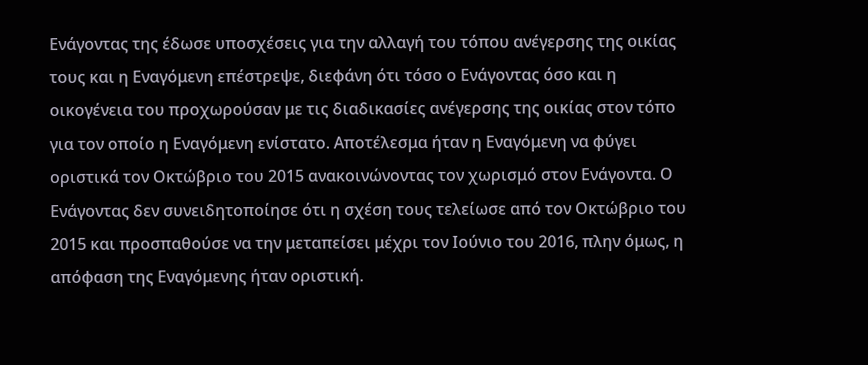Ενάγοντας της έδωσε υποσχέσεις για την αλλαγή του τόπου ανέγερσης της οικίας τους και η Εναγόμενη επέστρεψε, διεφάνη ότι τόσο ο Ενάγοντας όσο και η οικογένεια του προχωρούσαν με τις διαδικασίες ανέγερσης της οικίας στον τόπο για τον οποίο η Εναγόμενη ενίστατο. Αποτέλεσμα ήταν η Εναγόμενη να φύγει οριστικά τον Οκτώβριο του 2015 ανακοινώνοντας τον χωρισμό στον Ενάγοντα. Ο Ενάγοντας δεν συνειδητοποίησε ότι η σχέση τους τελείωσε από τον Οκτώβριο του 2015 και προσπαθούσε να την μεταπείσει μέχρι τον Ιούνιο του 2016, πλην όμως, η απόφαση της Εναγόμενης ήταν οριστική.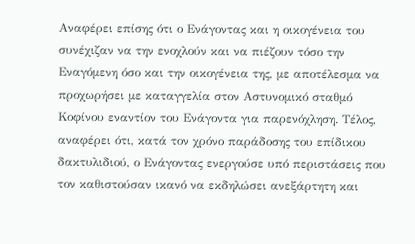Αναφέρει επίσης ότι ο Ενάγοντας και η οικογένεια του συνέχιζαν να την ενοχλούν και να πιέζουν τόσο την Εναγόμενη όσο και την οικογένεια της, με αποτέλεσμα να προχωρήσει με καταγγελία στον Αστυνομικό σταθμό Κοφίνου εναντίον του Ενάγοντα για παρενόχληση. Τέλος, αναφέρει ότι, κατά τον χρόνο παράδοσης του επίδικου δακτυλιδιού, ο Ενάγοντας ενεργούσε υπό περιστάσεις που τον καθιστούσαν ικανό να εκδηλώσει ανεξάρτητη και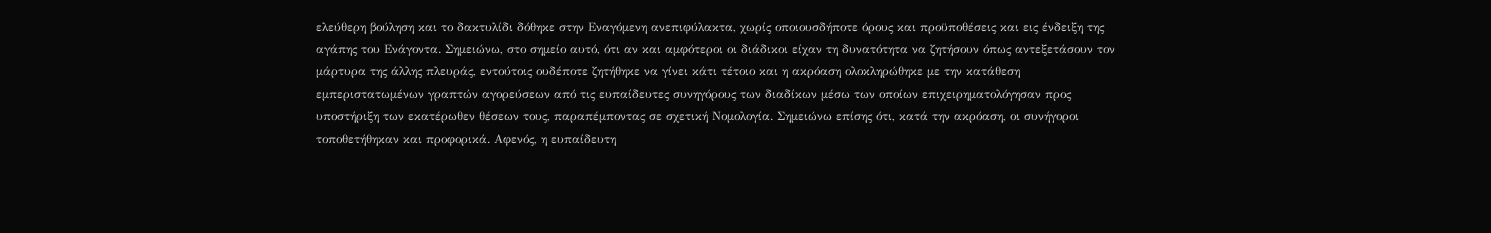ελεύθερη βούληση και το δακτυλίδι δόθηκε στην Εναγόμενη ανεπιφύλακτα, χωρίς οποιουσδήποτε όρους και προϋποθέσεις και εις ένδειξη της αγάπης του Ενάγοντα. Σημειώνω, στο σημείο αυτό, ότι αν και αμφότεροι οι διάδικοι είχαν τη δυνατότητα να ζητήσουν όπως αντεξετάσουν τον μάρτυρα της άλλης πλευράς, εντούτοις ουδέποτε ζητήθηκε να γίνει κάτι τέτοιο και η ακρόαση ολοκληρώθηκε με την κατάθεση εμπεριστατωμένων γραπτών αγορεύσεων από τις ευπαίδευτες συνηγόρους των διαδίκων μέσω των οποίων επιχειρηματολόγησαν προς υποστήριξη των εκατέρωθεν θέσεων τους, παραπέμποντας σε σχετική Νομολογία. Σημειώνω επίσης ότι, κατά την ακρόαση, οι συνήγοροι τοποθετήθηκαν και προφορικά. Αφενός, η ευπαίδευτη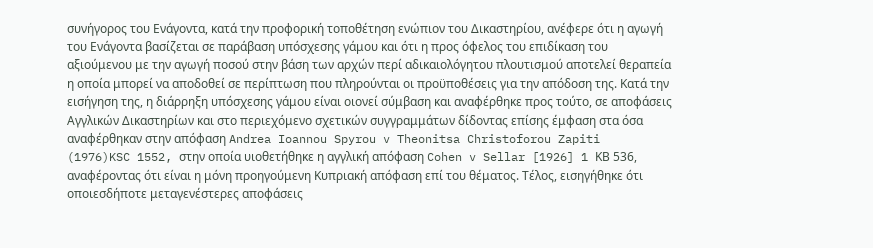συνήγορος του Ενάγοντα, κατά την προφορική τοποθέτηση ενώπιον του Δικαστηρίου, ανέφερε ότι η αγωγή του Ενάγοντα βασίζεται σε παράβαση υπόσχεσης γάμου και ότι η προς όφελος του επιδίκαση του αξιούμενου με την αγωγή ποσού στην βάση των αρχών περί αδικαιολόγητου πλουτισμού αποτελεί θεραπεία η οποία μπορεί να αποδοθεί σε περίπτωση που πληρούνται οι προϋποθέσεις για την απόδοση της. Κατά την εισήγηση της, η διάρρηξη υπόσχεσης γάμου είναι οιονεί σύμβαση και αναφέρθηκε προς τούτο, σε αποφάσεις Αγγλικών Δικαστηρίων και στο περιεχόμενο σχετικών συγγραμμάτων δίδοντας επίσης έμφαση στα όσα αναφέρθηκαν στην απόφαση Andrea Ioannou Spyrou v Theonitsa Christoforou Zapiti
(1976)KSC 1552, στην οποία υιοθετήθηκε η αγγλική απόφαση Cohen v Sellar [1926] 1 ΚΒ 536, αναφέροντας ότι είναι η μόνη προηγούμενη Κυπριακή απόφαση επί του θέματος. Τέλος, εισηγήθηκε ότι οποιεσδήποτε μεταγενέστερες αποφάσεις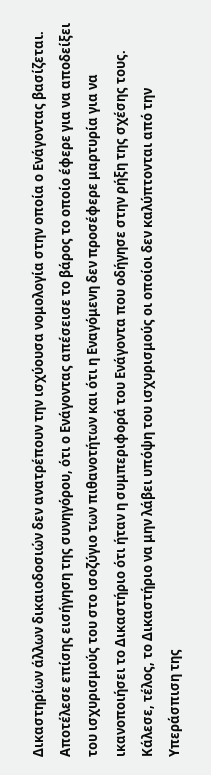Δικαστηρίων άλλων δικαιοδοσιών δεν ανατρέπουν την ισχύουσα νομολογία στην οποία ο Ενάγοντας βασίζεται. Αποτέλεσε επίσης εισήγηση της συνηγόρου, ότι ο Ενάγοντας απέσεισε το βάρος το οποίο έφερε για να αποδείξει του ισχυρισμούς του στο ισοζύγιο των πιθανοτήτων και ότι η Εναγόμενη δεν προσέφερε μαρτυρία για να ικανοποιήσει το Δικαστήριο ότι ήταν η συμπεριφορά του Ενάγοντα που οδήγησε στην ρήξη της σχέσης τους. Κάλεσε, τέλος, το Δικαστήριο να μην λάβει υπόψη του ισχυρισμούς οι οποίοι δεν καλύπτονται από την Υπεράσπιση της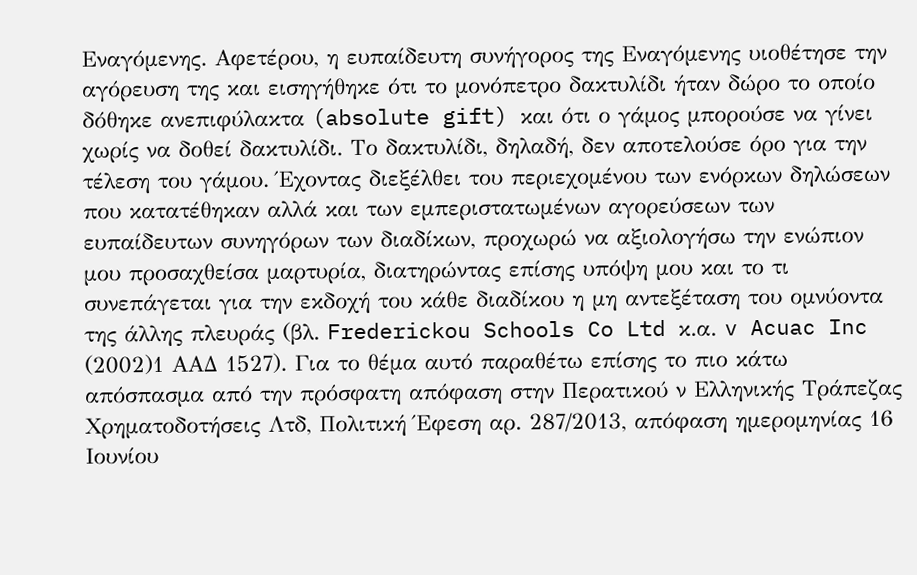Εναγόμενης. Αφετέρου, η ευπαίδευτη συνήγορος της Εναγόμενης υιοθέτησε την αγόρευση της και εισηγήθηκε ότι το μονόπετρο δακτυλίδι ήταν δώρο το οποίο δόθηκε ανεπιφύλακτα (absolute gift) και ότι ο γάμος μπορούσε να γίνει χωρίς να δοθεί δακτυλίδι. Το δακτυλίδι, δηλαδή, δεν αποτελούσε όρο για την τέλεση του γάμου. Έχοντας διεξέλθει του περιεχομένου των ενόρκων δηλώσεων που κατατέθηκαν αλλά και των εμπεριστατωμένων αγορεύσεων των ευπαίδευτων συνηγόρων των διαδίκων, προχωρώ να αξιολογήσω την ενώπιον μου προσαχθείσα μαρτυρία, διατηρώντας επίσης υπόψη μου και το τι συνεπάγεται για την εκδοχή του κάθε διαδίκου η μη αντεξέταση του ομνύοντα της άλλης πλευράς (βλ. Frederickou Schools Co Ltd κ.α. v Acuac Inc
(2002)1 ΑΑΔ 1527). Για το θέμα αυτό παραθέτω επίσης το πιο κάτω απόσπασμα από την πρόσφατη απόφαση στην Περατικού ν Ελληνικής Τράπεζας Χρηματοδοτήσεις Λτδ, Πολιτική Έφεση αρ. 287/2013, απόφαση ημερομηνίας 16 Ιουνίου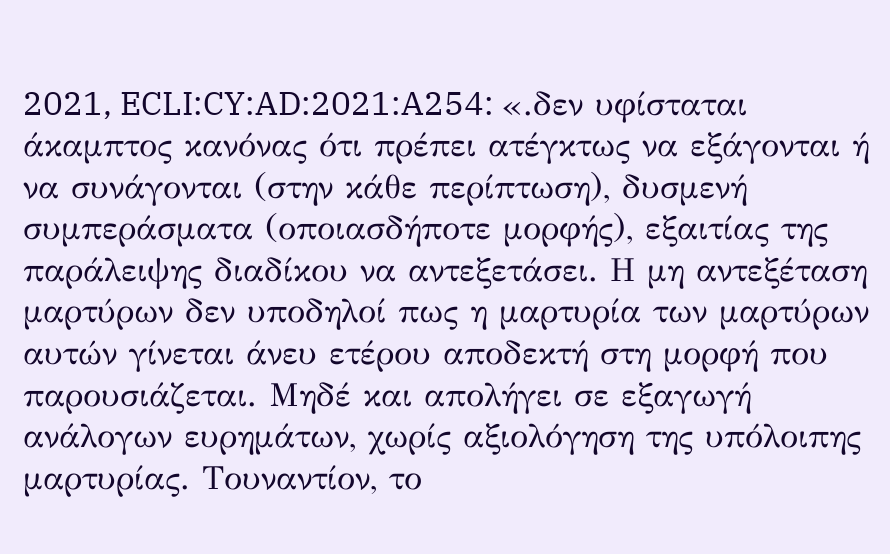2021, ECLI:CY:AD:2021:A254: «.δεν υφίσταται άκαμπτος κανόνας ότι πρέπει ατέγκτως να εξάγονται ή να συνάγονται (στην κάθε περίπτωση), δυσμενή συμπεράσματα (οποιασδήποτε μορφής), εξαιτίας της παράλειψης διαδίκου να αντεξετάσει. Η μη αντεξέταση μαρτύρων δεν υποδηλοί πως η μαρτυρία των μαρτύρων αυτών γίνεται άνευ ετέρου αποδεκτή στη μορφή που παρουσιάζεται. Μηδέ και απολήγει σε εξαγωγή ανάλογων ευρημάτων, χωρίς αξιολόγηση της υπόλοιπης μαρτυρίας. Τουναντίον, το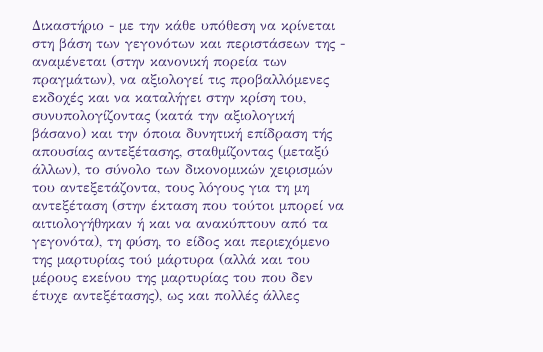Δικαστήριο - με την κάθε υπόθεση να κρίνεται στη βάση των γεγονότων και περιστάσεων της - αναμένεται (στην κανονική πορεία των πραγμάτων), να αξιολογεί τις προβαλλόμενες εκδοχές και να καταλήγει στην κρίση του, συνυπολογίζοντας (κατά την αξιολογική βάσανο) και την όποια δυνητική επίδραση τής απουσίας αντεξέτασης, σταθμίζοντας (μεταξύ άλλων), το σύνολο των δικονομικών χειρισμών του αντεξετάζοντα, τους λόγους για τη μη αντεξέταση (στην έκταση που τούτοι μπορεί να αιτιολογήθηκαν ή και να ανακύπτουν από τα γεγονότα), τη φύση, το είδος και περιεχόμενο της μαρτυρίας τού μάρτυρα (αλλά και του μέρους εκείνου της μαρτυρίας του που δεν έτυχε αντεξέτασης), ως και πολλές άλλες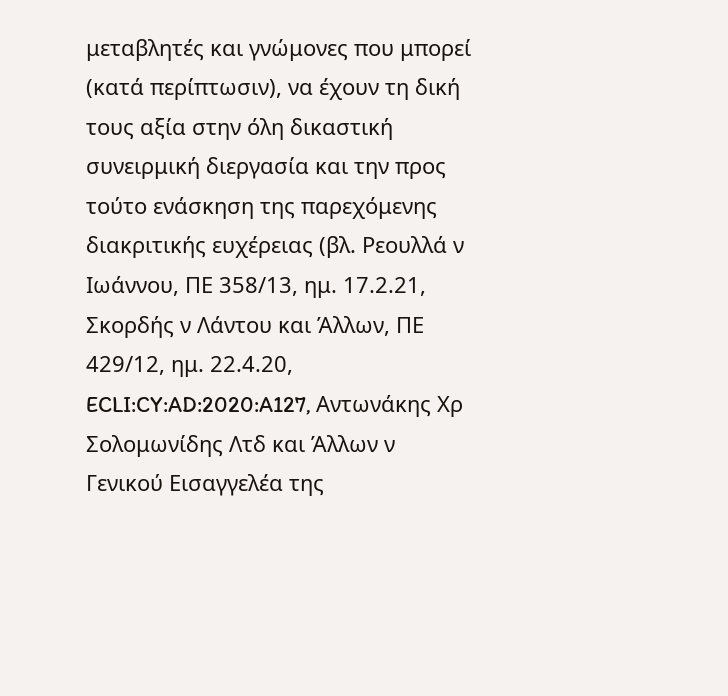μεταβλητές και γνώμονες που μπορεί (κατά περίπτωσιν), να έχουν τη δική τους αξία στην όλη δικαστική συνειρμική διεργασία και την προς τούτο ενάσκηση της παρεχόμενης διακριτικής ευχέρειας (βλ. Ρεουλλά ν Ιωάννου, ΠΕ 358/13, ημ. 17.2.21, Σκορδής ν Λάντου και Άλλων, ΠΕ 429/12, ημ. 22.4.20, ECLI:CY:AD:2020:A127, Αντωνάκης Χρ Σολομωνίδης Λτδ και Άλλων ν Γενικού Εισαγγελέα της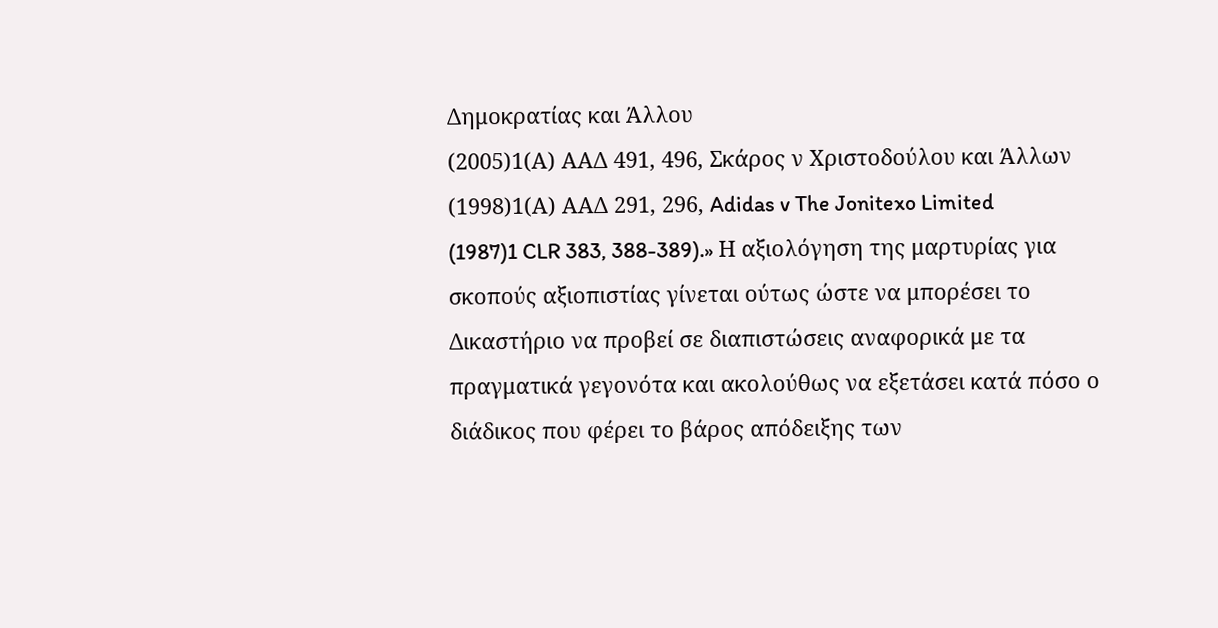Δημοκρατίας και Άλλου
(2005)1(Α) ΑΑΔ 491, 496, Σκάρος ν Χριστοδούλου και Άλλων
(1998)1(Α) ΑΑΔ 291, 296, Adidas v The Jonitexo Limited
(1987)1 CLR 383, 388-389).» Η αξιολόγηση της μαρτυρίας για σκοπούς αξιοπιστίας γίνεται ούτως ώστε να μπορέσει το Δικαστήριο να προβεί σε διαπιστώσεις αναφορικά με τα πραγματικά γεγονότα και ακολούθως να εξετάσει κατά πόσο ο διάδικος που φέρει το βάρος απόδειξης των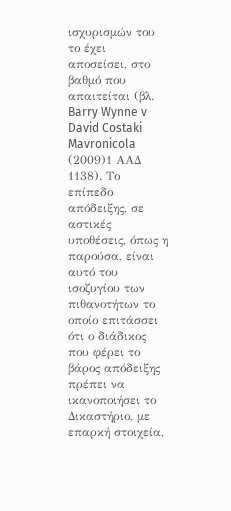ισχυρισμών του το έχει αποσείσει, στο βαθμό που απαιτείται (βλ. Barry Wynne v David Costaki Mavronicola
(2009)1 ΑΑΔ 1138). Το επίπεδο απόδειξης, σε αστικές υποθέσεις, όπως η παρούσα, είναι αυτό του ισοζυγίου των πιθανοτήτων το οποίο επιτάσσει ότι ο διάδικος που φέρει το βάρος απόδειξης πρέπει να ικανοποιήσει το Δικαστήριο, με επαρκή στοιχεία,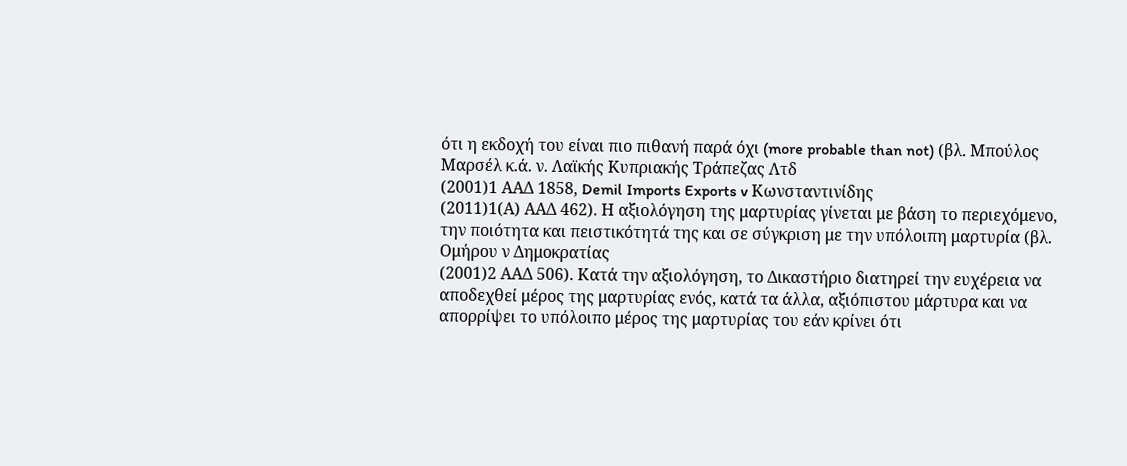ότι η εκδοχή του είναι πιο πιθανή παρά όχι (more probable than not) (βλ. Μπούλος Μαρσέλ κ.ά. ν. Λαϊκής Κυπριακής Τράπεζας Λτδ
(2001)1 ΑΑΔ 1858, Demil Imports Exports v Κωνσταντινίδης
(2011)1(Α) ΑΑΔ 462). Η αξιολόγηση της μαρτυρίας γίνεται με βάση το περιεχόμενο, την ποιότητα και πειστικότητά της και σε σύγκριση με την υπόλοιπη μαρτυρία (βλ. Ομήρου ν Δημοκρατίας
(2001)2 ΑΑΔ 506). Κατά την αξιολόγηση, το Δικαστήριο διατηρεί την ευχέρεια να αποδεχθεί μέρος της μαρτυρίας ενός, κατά τα άλλα, αξιόπιστου μάρτυρα και να απορρίψει το υπόλοιπο μέρος της μαρτυρίας του εάν κρίνει ότι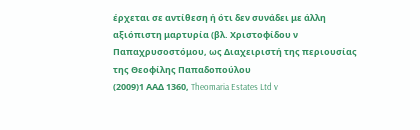έρχεται σε αντίθεση ή ότι δεν συνάδει με άλλη αξιόπιστη μαρτυρία (βλ. Χριστοφίδου ν Παπαχρυσοστόμου, ως Διαχειριστή της περιουσίας της Θεοφίλης Παπαδοπούλου
(2009)1 ΑΑΔ 1360, Theomaria Estates Ltd v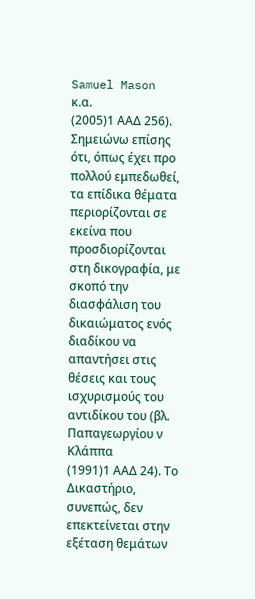Samuel Mason κ.α.
(2005)1 ΑΑΔ 256). Σημειώνω επίσης ότι, όπως έχει προ πολλού εμπεδωθεί, τα επίδικα θέματα περιορίζονται σε εκείνα που προσδιορίζονται στη δικογραφία, με σκοπό την διασφάλιση του δικαιώματος ενός διαδίκου να απαντήσει στις θέσεις και τους ισχυρισμούς του αντιδίκου του (βλ. Παπαγεωργίου ν Κλάππα
(1991)1 ΑΑΔ 24). Το Δικαστήριο, συνεπώς, δεν επεκτείνεται στην εξέταση θεμάτων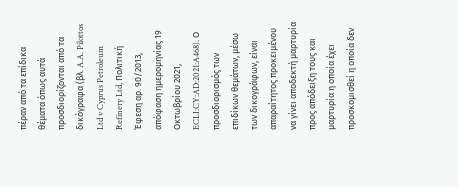πέραν από τα επίδικα θέματα όπως αυτά προσδιορίζονται από τα δικόγραφα (βλ. A.A. Pilottos Ltd v Cyprus Petroleum Refinery Ltd, Πολιτική Έφεση αρ. 90/2013, απόφαση ημερομηνίας 19 Οκτωβρίου 2021, ECLI:CY:AD:2021:A468). Ο προσδιορισμός των επιδίκων θεμάτων, μέσω των δικογράφων, είναι απαραίτητος προκειμένου να γίνει αποδεκτή μαρτυρία προς απόδειξη τους και μαρτυρία η οποία έχει προσκομισθεί η οποία δεν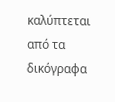καλύπτεται από τα δικόγραφα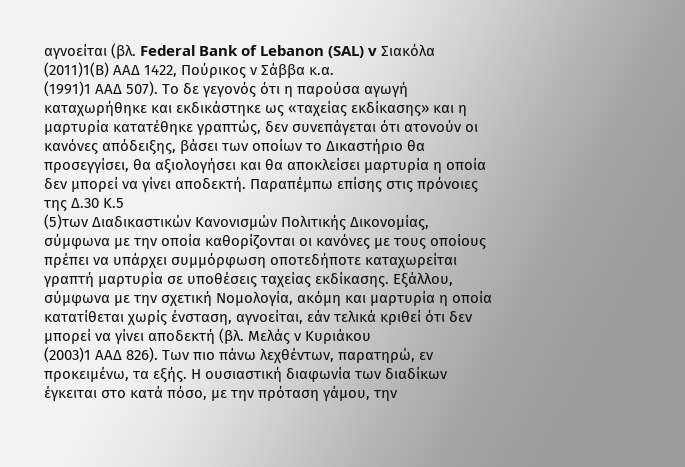αγνοείται (βλ. Federal Bank of Lebanon (SAL) v Σιακόλα
(2011)1(Β) ΑΑΔ 1422, Πούρικος ν Σάββα κ.α.
(1991)1 ΑΑΔ 507). Το δε γεγονός ότι η παρούσα αγωγή καταχωρήθηκε και εκδικάστηκε ως «ταχείας εκδίκασης» και η μαρτυρία κατατέθηκε γραπτώς, δεν συνεπάγεται ότι ατονούν οι κανόνες απόδειξης, βάσει των οποίων το Δικαστήριο θα προσεγγίσει, θα αξιολογήσει και θα αποκλείσει μαρτυρία η οποία δεν μπορεί να γίνει αποδεκτή. Παραπέμπω επίσης στις πρόνοιες της Δ.30 Κ.5
(5)των Διαδικαστικών Κανονισμών Πολιτικής Δικονομίας, σύμφωνα με την οποία καθορίζονται οι κανόνες με τους οποίους πρέπει να υπάρχει συμμόρφωση οποτεδήποτε καταχωρείται γραπτή μαρτυρία σε υποθέσεις ταχείας εκδίκασης. Εξάλλου, σύμφωνα με την σχετική Νομολογία, ακόμη και μαρτυρία η οποία κατατίθεται χωρίς ένσταση, αγνοείται, εάν τελικά κριθεί ότι δεν μπορεί να γίνει αποδεκτή (βλ. Μελάς ν Κυριάκου
(2003)1 ΑΑΔ 826). Των πιο πάνω λεχθέντων, παρατηρώ, εν προκειμένω, τα εξής. Η ουσιαστική διαφωνία των διαδίκων έγκειται στο κατά πόσο, με την πρόταση γάμου, την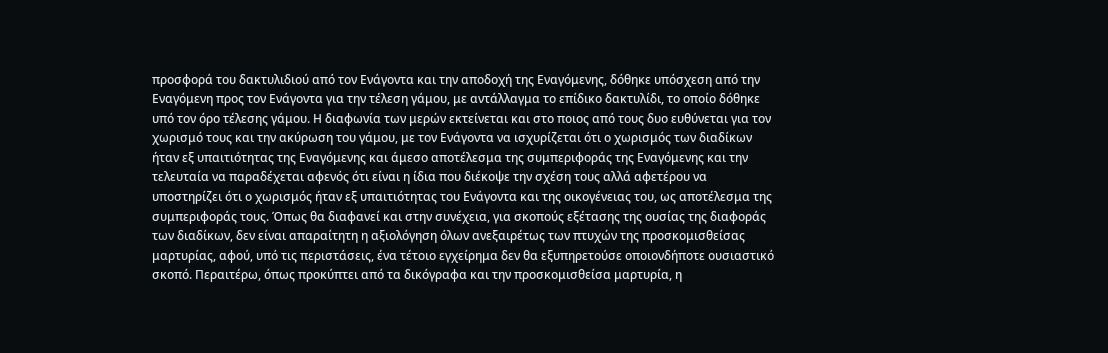προσφορά του δακτυλιδιού από τον Ενάγοντα και την αποδοχή της Εναγόμενης, δόθηκε υπόσχεση από την Εναγόμενη προς τον Ενάγοντα για την τέλεση γάμου, με αντάλλαγμα το επίδικο δακτυλίδι, το οποίο δόθηκε υπό τον όρο τέλεσης γάμου. Η διαφωνία των μερών εκτείνεται και στο ποιος από τους δυο ευθύνεται για τον χωρισμό τους και την ακύρωση του γάμου, με τον Ενάγοντα να ισχυρίζεται ότι ο χωρισμός των διαδίκων ήταν εξ υπαιτιότητας της Εναγόμενης και άμεσο αποτέλεσμα της συμπεριφοράς της Εναγόμενης και την τελευταία να παραδέχεται αφενός ότι είναι η ίδια που διέκοψε την σχέση τους αλλά αφετέρου να υποστηρίζει ότι ο χωρισμός ήταν εξ υπαιτιότητας του Ενάγοντα και της οικογένειας του, ως αποτέλεσμα της συμπεριφοράς τους. Όπως θα διαφανεί και στην συνέχεια, για σκοπούς εξέτασης της ουσίας της διαφοράς των διαδίκων, δεν είναι απαραίτητη η αξιολόγηση όλων ανεξαιρέτως των πτυχών της προσκομισθείσας μαρτυρίας, αφού, υπό τις περιστάσεις, ένα τέτοιο εγχείρημα δεν θα εξυπηρετούσε οποιονδήποτε ουσιαστικό σκοπό. Περαιτέρω, όπως προκύπτει από τα δικόγραφα και την προσκομισθείσα μαρτυρία, η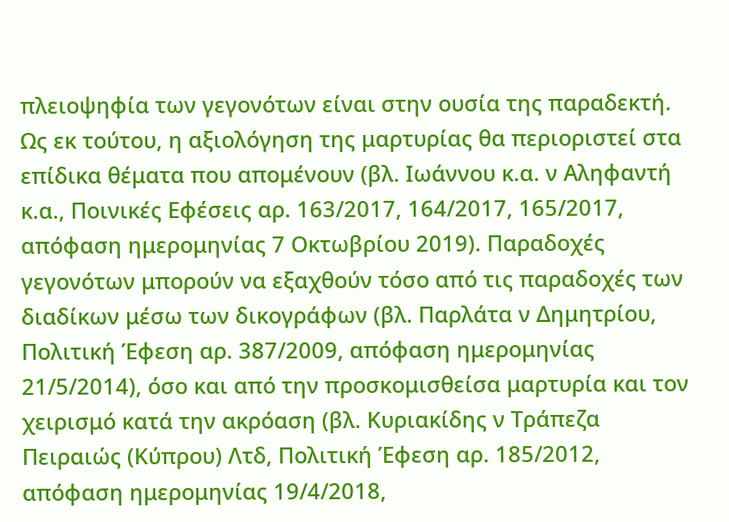πλειοψηφία των γεγονότων είναι στην ουσία της παραδεκτή. Ως εκ τούτου, η αξιολόγηση της μαρτυρίας θα περιοριστεί στα επίδικα θέματα που απομένουν (βλ. Ιωάννου κ.α. ν Αληφαντή κ.α., Ποινικές Εφέσεις αρ. 163/2017, 164/2017, 165/2017, απόφαση ημερομηνίας 7 Οκτωβρίου 2019). Παραδοχές γεγονότων μπορούν να εξαχθούν τόσο από τις παραδοχές των διαδίκων μέσω των δικογράφων (βλ. Παρλάτα ν Δημητρίου, Πολιτική Έφεση αρ. 387/2009, απόφαση ημερομηνίας 21/5/2014), όσο και από την προσκομισθείσα μαρτυρία και τον χειρισμό κατά την ακρόαση (βλ. Κυριακίδης ν Τράπεζα Πειραιώς (Κύπρου) Λτδ, Πολιτική Έφεση αρ. 185/2012, απόφαση ημερομηνίας 19/4/2018,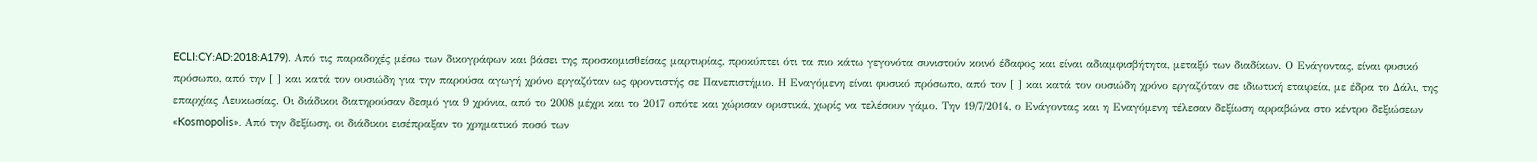ECLI:CY:AD:2018:A179). Από τις παραδοχές μέσω των δικογράφων και βάσει της προσκομισθείσας μαρτυρίας, προκύπτει ότι τα πιο κάτω γεγονότα συνιστούν κοινό έδαφος και είναι αδιαμφισβήτητα, μεταξύ των διαδίκων. Ο Ενάγοντας, είναι φυσικό πρόσωπο, από την [ ] και κατά τον ουσιώδη για την παρούσα αγωγή χρόνο εργαζόταν ως φροντιστής σε Πανεπιστήμιο. Η Εναγόμενη είναι φυσικό πρόσωπο, από τον [ ] και κατά τον ουσιώδη χρόνο εργαζόταν σε ιδιωτική εταιρεία, με έδρα το Δάλι, της επαρχίας Λευκωσίας. Οι διάδικοι διατηρούσαν δεσμό για 9 χρόνια, από το 2008 μέχρι και το 2017 οπότε και χώρισαν οριστικά, χωρίς να τελέσουν γάμο. Την 19/7/2014, ο Ενάγοντας και η Εναγόμενη τέλεσαν δεξίωση αρραβώνα στο κέντρο δεξιώσεων «Kosmopolis». Από την δεξίωση, οι διάδικοι εισέπραξαν το χρηματικό ποσό των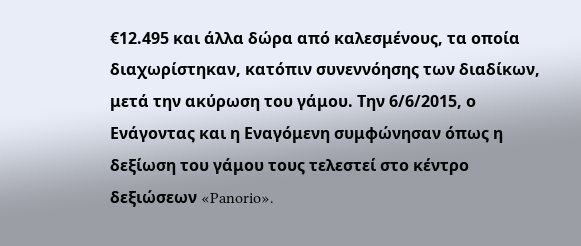€12.495 και άλλα δώρα από καλεσμένους, τα οποία διαχωρίστηκαν, κατόπιν συνεννόησης των διαδίκων, μετά την ακύρωση του γάμου. Την 6/6/2015, ο Ενάγοντας και η Εναγόμενη συμφώνησαν όπως η δεξίωση του γάμου τους τελεστεί στο κέντρο δεξιώσεων «Panorio».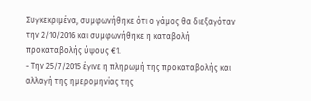Συγκεκριμένα, συμφωνήθηκε ότι ο γάμος θα διεξαγόταν την 2/10/2016 και συμφωνήθηκε η καταβολή προκαταβολής ύψους €1.
- Την 25/7/2015 έγινε η πληρωμή της προκαταβολής και αλλαγή της ημερομηνίας της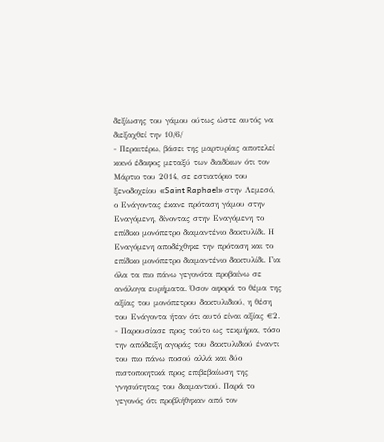δεξίωσης του γάμου ούτως ώστε αυτός να διεξαχθεί την 10/6/
- Περαιτέρω, βάσει της μαρτυρίας αποτελεί κοινό έδαφος μεταξύ των διαδίκων ότι τον Μάρτιο του 2014, σε εστιατόριο του ξενοδοχείου «Saint Raphael» στην Λεμεσό, ο Ενάγοντας έκανε πρόταση γάμου στην Εναγόμενη, δίνοντας στην Εναγόμενη το επίδικο μονόπετρο διαμαντένιο δακτυλίδι. Η Εναγόμενη αποδέχθηκε την πρόταση και το επίδικο μονόπετρο διαμαντένιο δακτυλίδι. Για όλα τα πιο πάνω γεγονότα προβαίνω σε ανάλογα ευρήματα. Όσον αφορά το θέμα της αξίας του μονόπετρου δακτυλιδιού, η θέση του Ενάγοντα ήταν ότι αυτό είναι αξίας €2.
- Παρουσίασε προς τούτο ως τεκμήρια, τόσο την απόδειξη αγοράς του δακτυλιδιού έναντι του πιο πάνω ποσού αλλά και δύο πιστοποιητικά προς επιβεβαίωση της γνησιότητας του διαμαντιού. Παρά το γεγονός ότι προβλήθηκαν από τον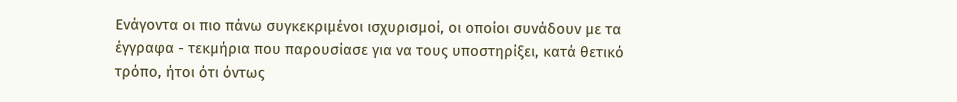Ενάγοντα οι πιο πάνω συγκεκριμένοι ισχυρισμοί, οι οποίοι συνάδουν με τα έγγραφα - τεκμήρια που παρουσίασε για να τους υποστηρίξει, κατά θετικό τρόπο, ήτοι ότι όντως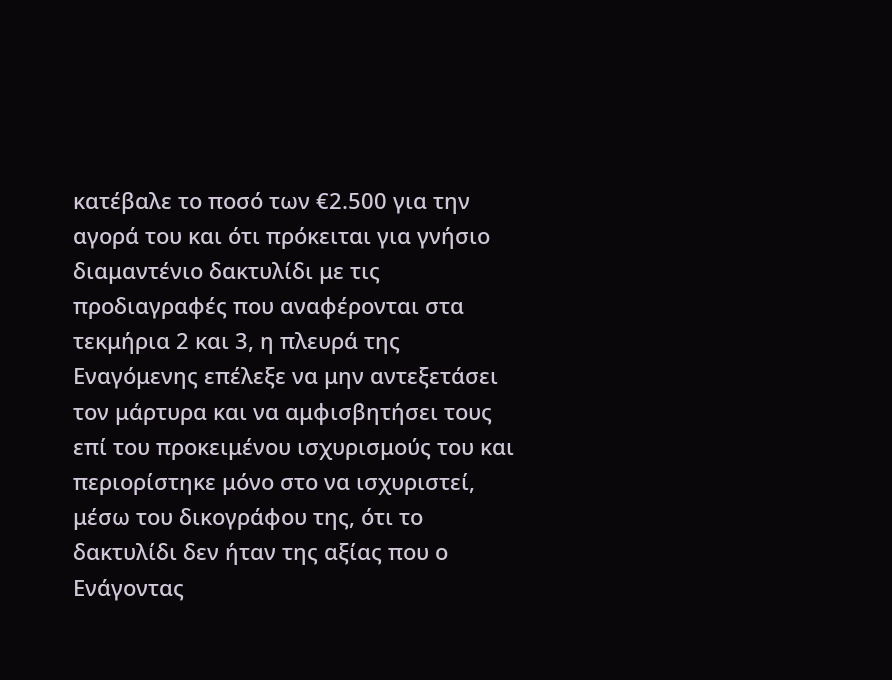κατέβαλε το ποσό των €2.500 για την αγορά του και ότι πρόκειται για γνήσιο διαμαντένιο δακτυλίδι με τις προδιαγραφές που αναφέρονται στα τεκμήρια 2 και 3, η πλευρά της Εναγόμενης επέλεξε να μην αντεξετάσει τον μάρτυρα και να αμφισβητήσει τους επί του προκειμένου ισχυρισμούς του και περιορίστηκε μόνο στο να ισχυριστεί, μέσω του δικογράφου της, ότι το δακτυλίδι δεν ήταν της αξίας που ο Ενάγοντας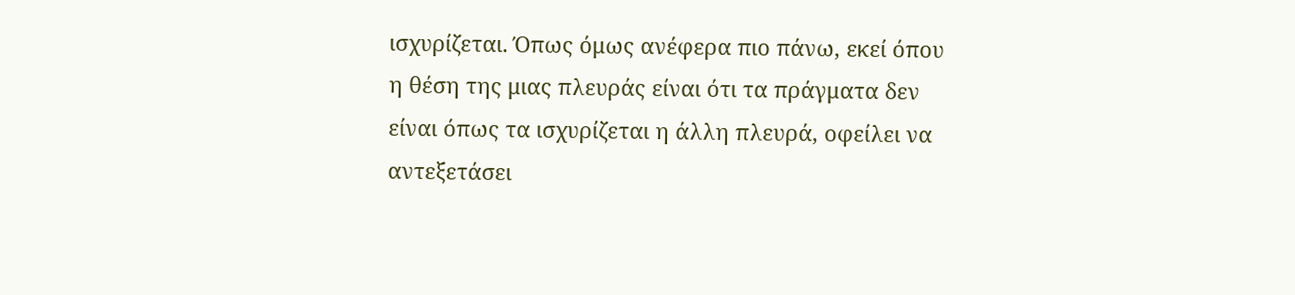ισχυρίζεται. Όπως όμως ανέφερα πιο πάνω, εκεί όπου η θέση της μιας πλευράς είναι ότι τα πράγματα δεν είναι όπως τα ισχυρίζεται η άλλη πλευρά, οφείλει να αντεξετάσει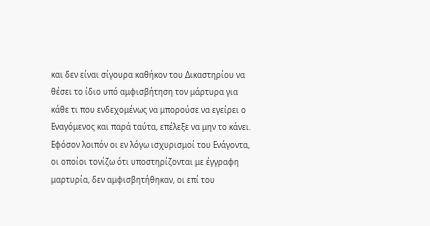και δεν είναι σίγουρα καθήκον του Δικαστηρίου να θέσει το ίδιο υπό αμφισβήτηση τον μάρτυρα για κάθε τι που ενδεχομένως να μπορούσε να εγείρει ο Εναγόμενος και παρά ταύτα, επέλεξε να μην το κάνει. Εφόσον λοιπόν οι εν λόγω ισχυρισμοί του Ενάγοντα, οι οποίοι τονίζω ότι υποστηρίζονται με έγγραφη μαρτυρία, δεν αμφισβητήθηκαν, οι επί του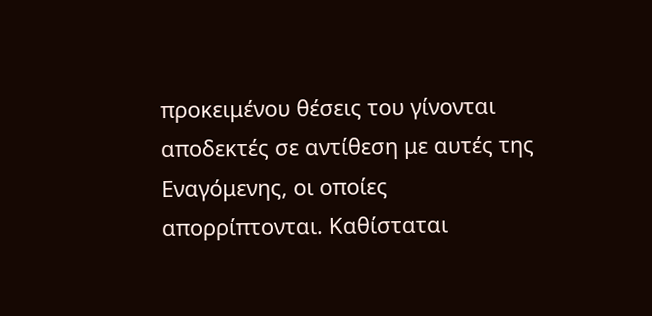προκειμένου θέσεις του γίνονται αποδεκτές σε αντίθεση με αυτές της Εναγόμενης, οι οποίες απορρίπτονται. Καθίσταται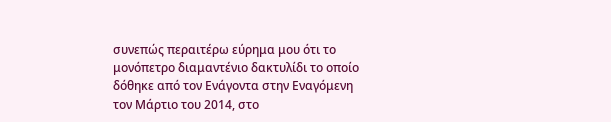συνεπώς περαιτέρω εύρημα μου ότι το μονόπετρο διαμαντένιο δακτυλίδι το οποίο δόθηκε από τον Ενάγοντα στην Εναγόμενη τον Μάρτιο του 2014, στο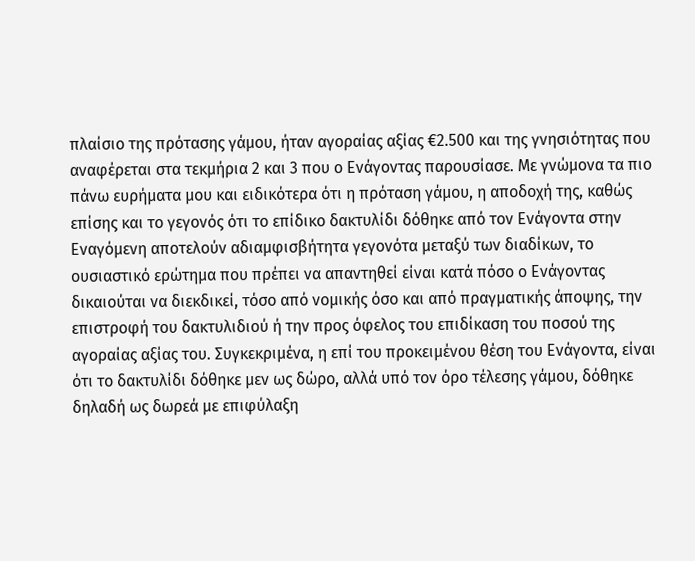πλαίσιο της πρότασης γάμου, ήταν αγοραίας αξίας €2.500 και της γνησιότητας που αναφέρεται στα τεκμήρια 2 και 3 που ο Ενάγοντας παρουσίασε. Με γνώμονα τα πιο πάνω ευρήματα μου και ειδικότερα ότι η πρόταση γάμου, η αποδοχή της, καθώς επίσης και το γεγονός ότι το επίδικο δακτυλίδι δόθηκε από τον Ενάγοντα στην Εναγόμενη αποτελούν αδιαμφισβήτητα γεγονότα μεταξύ των διαδίκων, το ουσιαστικό ερώτημα που πρέπει να απαντηθεί είναι κατά πόσο ο Ενάγοντας δικαιούται να διεκδικεί, τόσο από νομικής όσο και από πραγματικής άποψης, την επιστροφή του δακτυλιδιού ή την προς όφελος του επιδίκαση του ποσού της αγοραίας αξίας του. Συγκεκριμένα, η επί του προκειμένου θέση του Ενάγοντα, είναι ότι το δακτυλίδι δόθηκε μεν ως δώρο, αλλά υπό τον όρο τέλεσης γάμου, δόθηκε δηλαδή ως δωρεά με επιφύλαξη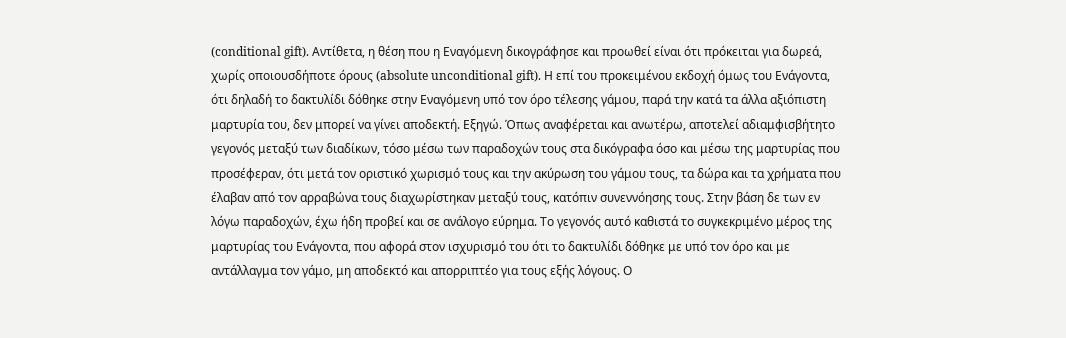(conditional gift). Αντίθετα, η θέση που η Εναγόμενη δικογράφησε και προωθεί είναι ότι πρόκειται για δωρεά, χωρίς οποιουσδήποτε όρους (absolute unconditional gift). Η επί του προκειμένου εκδοχή όμως του Ενάγοντα, ότι δηλαδή το δακτυλίδι δόθηκε στην Εναγόμενη υπό τον όρο τέλεσης γάμου, παρά την κατά τα άλλα αξιόπιστη μαρτυρία του, δεν μπορεί να γίνει αποδεκτή. Εξηγώ. Όπως αναφέρεται και ανωτέρω, αποτελεί αδιαμφισβήτητο γεγονός μεταξύ των διαδίκων, τόσο μέσω των παραδοχών τους στα δικόγραφα όσο και μέσω της μαρτυρίας που προσέφεραν, ότι μετά τον οριστικό χωρισμό τους και την ακύρωση του γάμου τους, τα δώρα και τα χρήματα που έλαβαν από τον αρραβώνα τους διαχωρίστηκαν μεταξύ τους, κατόπιν συνεννόησης τους. Στην βάση δε των εν λόγω παραδοχών, έχω ήδη προβεί και σε ανάλογο εύρημα. Το γεγονός αυτό καθιστά το συγκεκριμένο μέρος της μαρτυρίας του Ενάγοντα, που αφορά στον ισχυρισμό του ότι το δακτυλίδι δόθηκε με υπό τον όρο και με αντάλλαγμα τον γάμο, μη αποδεκτό και απορριπτέο για τους εξής λόγους. Ο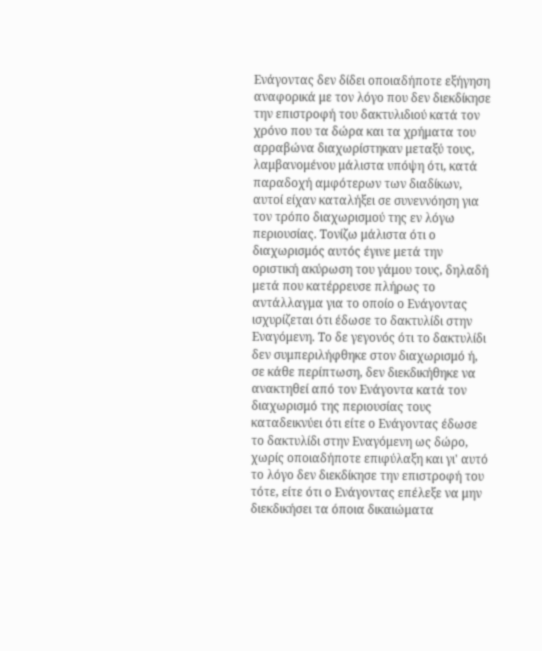Ενάγοντας δεν δίδει οποιαδήποτε εξήγηση αναφορικά με τον λόγο που δεν διεκδίκησε την επιστροφή του δακτυλιδιού κατά τον χρόνο που τα δώρα και τα χρήματα του αρραβώνα διαχωρίστηκαν μεταξύ τους, λαμβανομένου μάλιστα υπόψη ότι, κατά παραδοχή αμφότερων των διαδίκων, αυτοί είχαν καταλήξει σε συνεννόηση για τον τρόπο διαχωρισμού της εν λόγω περιουσίας. Τονίζω μάλιστα ότι ο διαχωρισμός αυτός έγινε μετά την οριστική ακύρωση του γάμου τους, δηλαδή μετά που κατέρρευσε πλήρως το αντάλλαγμα για το οποίο ο Ενάγοντας ισχυρίζεται ότι έδωσε το δακτυλίδι στην Εναγόμενη. Το δε γεγονός ότι το δακτυλίδι δεν συμπεριλήφθηκε στον διαχωρισμό ή, σε κάθε περίπτωση, δεν διεκδικήθηκε να ανακτηθεί από τον Ενάγοντα κατά τον διαχωρισμό της περιουσίας τους καταδεικνύει ότι είτε ο Ενάγοντας έδωσε το δακτυλίδι στην Εναγόμενη ως δώρο, χωρίς οποιαδήποτε επιφύλαξη και γι' αυτό το λόγο δεν διεκδίκησε την επιστροφή του τότε, είτε ότι ο Ενάγοντας επέλεξε να μην διεκδικήσει τα όποια δικαιώματα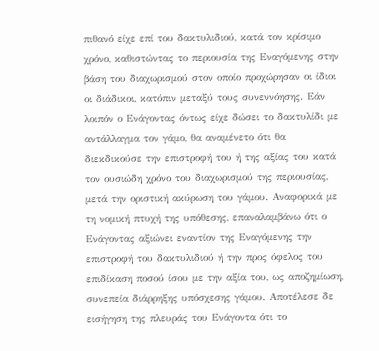πιθανό είχε επί του δακτυλιδιού, κατά τον κρίσιμο χρόνο, καθιστώντας το περιουσία της Εναγόμενης στην βάση του διαχωρισμού στον οποίο προχώρησαν οι ίδιοι οι διάδικοι, κατόπιν μεταξύ τους συνεννόησης. Εάν λοιπόν ο Ενάγοντας όντως είχε δώσει το δακτυλίδι με αντάλλαγμα τον γάμο, θα αναμένετο ότι θα διεκδικούσε την επιστροφή του ή της αξίας του κατά τον ουσιώδη χρόνο του διαχωρισμού της περιουσίας, μετά την οριστική ακύρωση του γάμου. Αναφορικά με τη νομική πτυχή της υπόθεσης, επαναλαμβάνω ότι ο Ενάγοντας αξιώνει εναντίον της Εναγόμενης την επιστροφή του δακτυλιδιού ή την προς όφελος του επιδίκαση ποσού ίσου με την αξία του, ως αποζημίωση, συνεπεία διάρρηξης υπόσχεσης γάμου. Αποτέλεσε δε εισήγηση της πλευράς του Ενάγοντα ότι το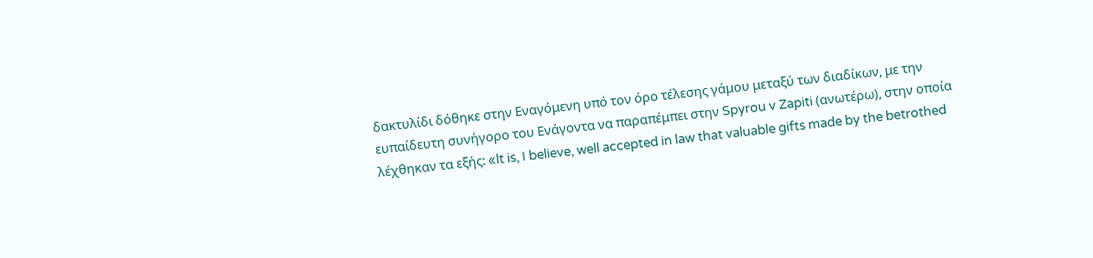δακτυλίδι δόθηκε στην Εναγόμενη υπό τον όρο τέλεσης γάμου μεταξύ των διαδίκων, με την ευπαίδευτη συνήγορο του Ενάγοντα να παραπέμπει στην Spyrou v Zapiti (ανωτέρω), στην οποία λέχθηκαν τα εξής: «lt is, I believe, well accepted in law that valuable gifts made by the betrothed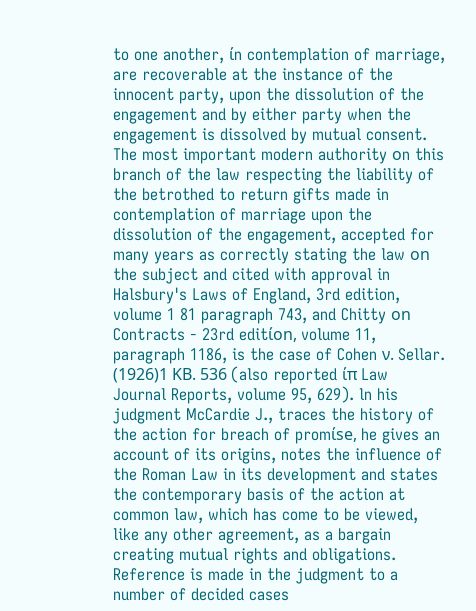to one another, ίn contemplation of marriage, are recoverable at the instance of the innocent party, upon the dissolution of the engagement and by either party when the engagement is dissolved by mutual consent. The most important modern authority οn this branch of the law respecting the liability of the betrothed to return gifts made in contemplation of marriage upon the dissolution of the engagement, accepted for many years as correctly stating the law οn the subject and cited with approval in Halsbury's Laws of England, 3rd edition, volume 1 81 paragraph 743, and Chitty οn Contracts - 23rd editίon, volume 11, paragraph 1186, is the case of Cohen ν. Sellar.
(1926)1 ΚΒ. 536 (also reported ίπ Law Journal Reports, volume 95, 629). ln his judgment McCardie J., traces the history of the action for breach of promίse, he gives an account of its origins, notes the influence of the Roman Law in its development and states the contemporary basis of the action at common law, which has come to be viewed, like any other agreement, as a bargain creating mutual rights and obligations. Reference is made in the judgment to a number of decided cases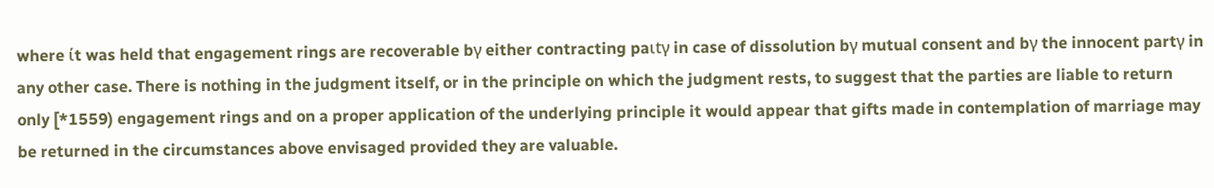where ίt was held that engagement rings are recoverable bγ either contracting paιtγ in case of dissolution bγ mutual consent and bγ the innocent partγ in any other case. There is nothing in the judgment itself, or in the principle on which the judgment rests, to suggest that the parties are liable to return only [*1559) engagement rings and on a proper application of the underlying principle it would appear that gifts made in contemplation of marriage may be returned in the circumstances above envisaged provided they are valuable.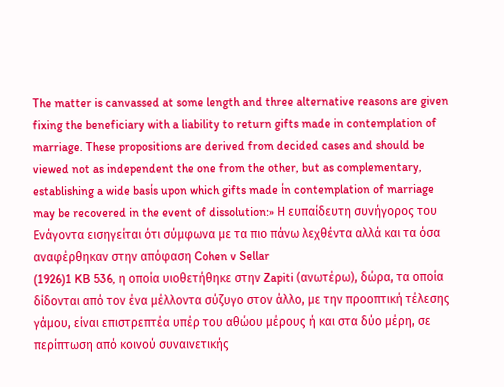The matter is canvassed at some length and three alternative reasons are given fixing the beneficiary with a liability to return gifts made in contemplation of marriage. These propositions are derived from decided cases and should be viewed not as independent the one from the other, but as complementary, establishing a wide basίs upon which gifts made ίn contemplation of marriage may be recovered in the event of dissolution:» Η ευπαίδευτη συνήγορος του Ενάγοντα εισηγείται ότι σύμφωνα με τα πιο πάνω λεχθέντα αλλά και τα όσα αναφέρθηκαν στην απόφαση Cohen v Sellar
(1926)1 KB 536, η οποία υιοθετήθηκε στην Zapiti (ανωτέρω), δώρα, τα οποία δίδονται από τον ένα μέλλοντα σύζυγο στον άλλο, με την προοπτική τέλεσης γάμου, είναι επιστρεπτέα υπέρ του αθώου μέρους ή και στα δύο μέρη, σε περίπτωση από κοινού συναινετικής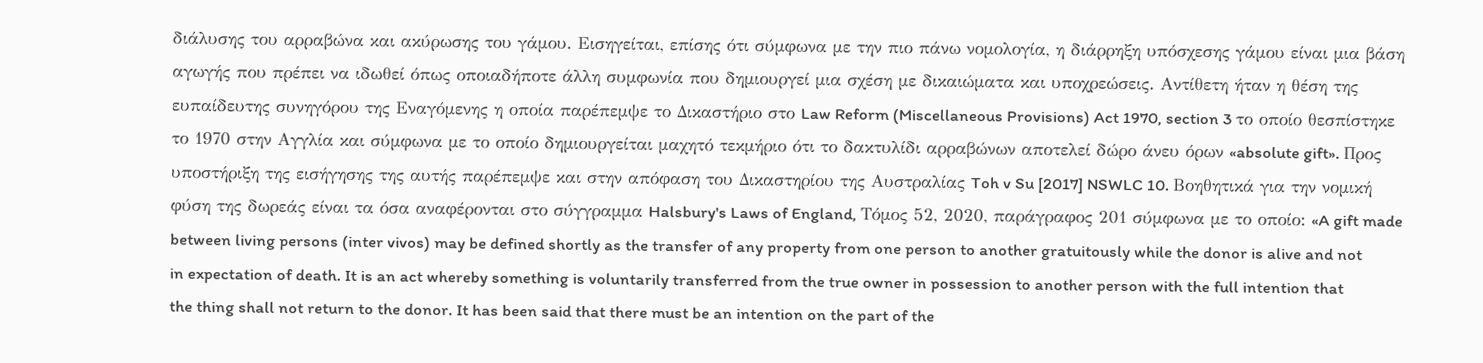διάλυσης του αρραβώνα και ακύρωσης του γάμου. Εισηγείται, επίσης ότι σύμφωνα με την πιο πάνω νομολογία, η διάρρηξη υπόσχεσης γάμου είναι μια βάση αγωγής που πρέπει να ιδωθεί όπως οποιαδήποτε άλλη συμφωνία που δημιουργεί μια σχέση με δικαιώματα και υποχρεώσεις. Αντίθετη ήταν η θέση της ευπαίδευτης συνηγόρου της Εναγόμενης η οποία παρέπεμψε το Δικαστήριο στο Law Reform (Miscellaneous Provisions) Act 1970, section 3 το οποίο θεσπίστηκε το 1970 στην Αγγλία και σύμφωνα με το οποίο δημιουργείται μαχητό τεκμήριο ότι το δακτυλίδι αρραβώνων αποτελεί δώρο άνευ όρων «absolute gift». Προς υποστήριξη της εισήγησης της αυτής παρέπεμψε και στην απόφαση του Δικαστηρίου της Αυστραλίας Toh v Su [2017] NSWLC 10. Βοηθητικά για την νομική φύση της δωρεάς είναι τα όσα αναφέρονται στο σύγγραμμα Halsbury's Laws of England, Τόμος 52, 2020, παράγραφος 201 σύμφωνα με το οποίο: «A gift made between living persons (inter vivos) may be defined shortly as the transfer of any property from one person to another gratuitously while the donor is alive and not in expectation of death. It is an act whereby something is voluntarily transferred from the true owner in possession to another person with the full intention that the thing shall not return to the donor. It has been said that there must be an intention on the part of the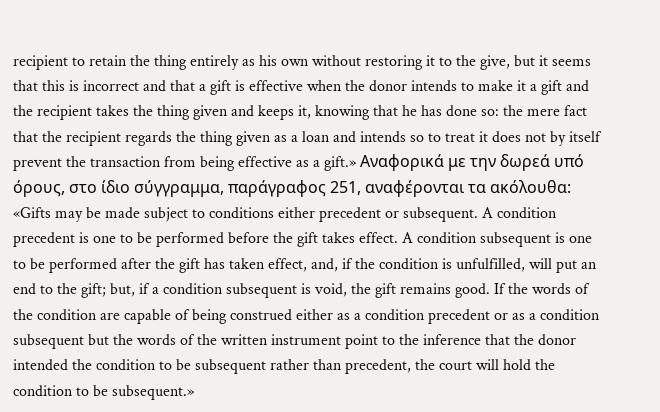recipient to retain the thing entirely as his own without restoring it to the give, but it seems that this is incorrect and that a gift is effective when the donor intends to make it a gift and the recipient takes the thing given and keeps it, knowing that he has done so: the mere fact that the recipient regards the thing given as a loan and intends so to treat it does not by itself prevent the transaction from being effective as a gift.» Αναφορικά με την δωρεά υπό όρους, στο ίδιο σύγγραμμα, παράγραφος 251, αναφέρονται τα ακόλουθα: «Gifts may be made subject to conditions either precedent or subsequent. A condition precedent is one to be performed before the gift takes effect. A condition subsequent is one to be performed after the gift has taken effect, and, if the condition is unfulfilled, will put an end to the gift; but, if a condition subsequent is void, the gift remains good. If the words of the condition are capable of being construed either as a condition precedent or as a condition subsequent but the words of the written instrument point to the inference that the donor intended the condition to be subsequent rather than precedent, the court will hold the condition to be subsequent.»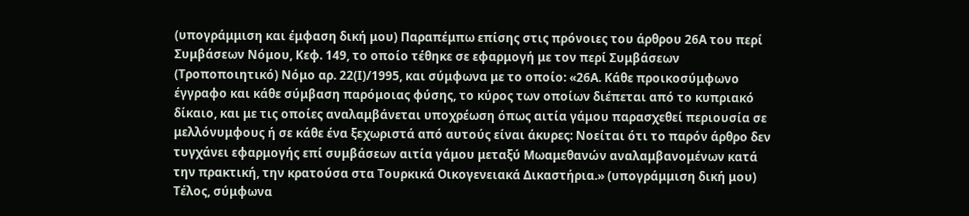(υπογράμμιση και έμφαση δική μου) Παραπέμπω επίσης στις πρόνοιες του άρθρου 26Α του περί Συμβάσεων Νόμου, Κεφ. 149, το οποίο τέθηκε σε εφαρμογή με τον περί Συμβάσεων (Τροποποιητικό) Νόμο αρ. 22(Ι)/1995, και σύμφωνα με το οποίο: «26Α. Κάθε προικοσύμφωνο έγγραφο και κάθε σύμβαση παρόμοιας φύσης, το κύρος των οποίων διέπεται από το κυπριακό δίκαιο, και με τις οποίες αναλαμβάνεται υποχρέωση όπως αιτία γάμου παρασχεθεί περιουσία σε μελλόνυμφους ή σε κάθε ένα ξεχωριστά από αυτούς είναι άκυρες: Νοείται ότι το παρόν άρθρο δεν τυγχάνει εφαρμογής επί συμβάσεων αιτία γάμου μεταξύ Μωαμεθανών αναλαμβανομένων κατά την πρακτική, την κρατούσα στα Τουρκικά Οικογενειακά Δικαστήρια.» (υπογράμμιση δική μου) Τέλος, σύμφωνα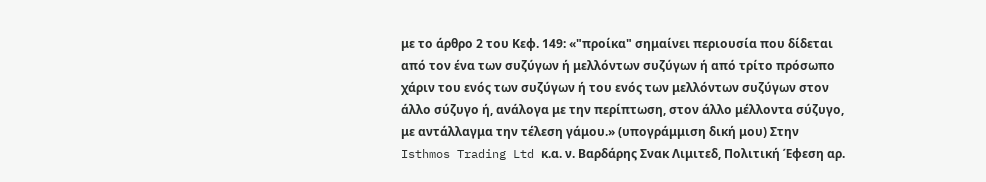με το άρθρο 2 του Κεφ. 149: «"προίκα" σημαίνει περιουσία που δίδεται από τον ένα των συζύγων ή μελλόντων συζύγων ή από τρίτο πρόσωπο χάριν του ενός των συζύγων ή του ενός των μελλόντων συζύγων στον άλλο σύζυγο ή, ανάλογα με την περίπτωση, στον άλλο μέλλοντα σύζυγο, με αντάλλαγμα την τέλεση γάμου.» (υπογράμμιση δική μου) Στην Isthmos Trading Ltd κ.α. ν. Βαρδάρης Σνακ Λιμιτεδ, Πολιτική Έφεση αρ.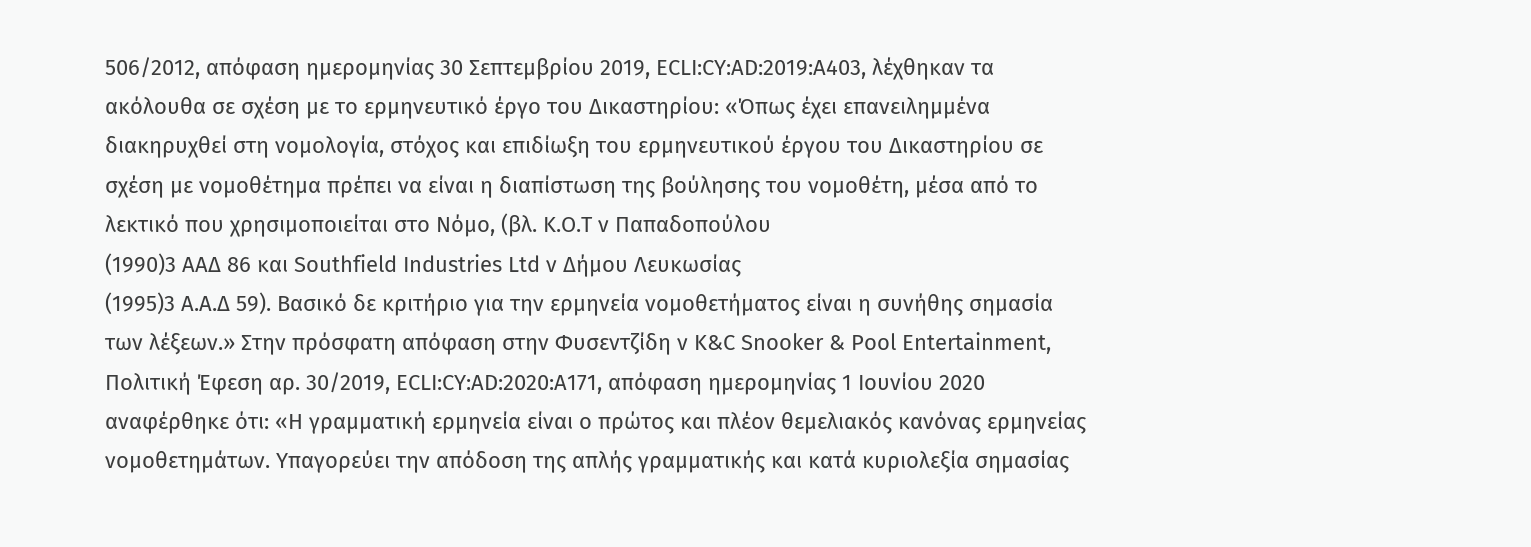506/2012, απόφαση ημερομηνίας 30 Σεπτεμβρίου 2019, ECLI:CY:AD:2019:A403, λέχθηκαν τα ακόλουθα σε σχέση με το ερμηνευτικό έργο του Δικαστηρίου: «Όπως έχει επανειλημμένα διακηρυχθεί στη νομολογία, στόχος και επιδίωξη του ερμηνευτικού έργου του Δικαστηρίου σε σχέση με νομοθέτημα πρέπει να είναι η διαπίστωση της βούλησης του νομοθέτη, μέσα από το λεκτικό που χρησιμοποιείται στο Νόμο, (βλ. Κ.Ο.Τ ν Παπαδοπούλου
(1990)3 ΑΑΔ 86 και Southfield Industries Ltd ν Δήμου Λευκωσίας
(1995)3 Α.Α.Δ 59). Βασικό δε κριτήριο για την ερμηνεία νομοθετήματος είναι η συνήθης σημασία των λέξεων.» Στην πρόσφατη απόφαση στην Φυσεντζίδη ν K&C Snooker & Pool Entertainment, Πολιτική Έφεση αρ. 30/2019, ECLI:CY:AD:2020:A171, απόφαση ημερομηνίας 1 Ιουνίου 2020 αναφέρθηκε ότι: «Η γραμματική ερμηνεία είναι ο πρώτος και πλέον θεμελιακός κανόνας ερμηνείας νομοθετημάτων. Υπαγορεύει την απόδοση της απλής γραμματικής και κατά κυριολεξία σημασίας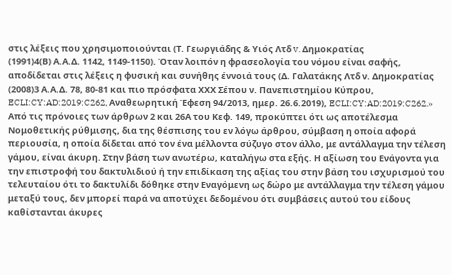στις λέξεις που χρησιμοποιούνται (Τ. Γεωργιάδης & Υιός Λτδ v. Δημοκρατίας
(1991)4(Β) Α.Α.Δ. 1142, 1149-1150). Όταν λοιπόν η φρασεολογία του νόµου είναι σαφής, αποδίδεται στις λέξεις η φυσική και συνήθης έννοιά τους (Δ. Γαλατάκης Λτδ ν. Δηµοκρατίας
(2008)3 Α.Α.Δ. 78, 80-81 και πιο πρόσφατα ΧΧΧ Σέπου ν. Πανεπιστημίου Κύπρου, ECLI:CY:AD:2019:C262, Αναθεωρητική Έφεση 94/2013, ημερ. 26.6.2019), ECLI:CY:AD:2019:C262.» Από τις πρόνοιες των άρθρων 2 και 26Α του Κεφ. 149, προκύπτει ότι ως αποτέλεσμα Νομοθετικής ρύθμισης, δια της θέσπισης του εν λόγω άρθρου, σύμβαση η οποία αφορά περιουσία, η οποία δίδεται από τον ένα μέλλοντα σύζυγο στον άλλο, με αντάλλαγμα την τέλεση γάμου, είναι άκυρη. Στην βάση των ανωτέρω, καταλήγω στα εξής. Η αξίωση του Ενάγοντα για την επιστροφή του δακτυλιδιού ή την επιδίκαση της αξίας του στην βάση του ισχυρισμού του τελευταίου ότι το δακτυλίδι δόθηκε στην Εναγόμενη ως δώρο με αντάλλαγμα την τέλεση γάμου μεταξύ τους, δεν μπορεί παρά να αποτύχει δεδομένου ότι συμβάσεις αυτού του είδους καθίστανται άκυρες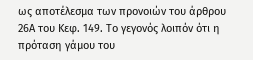ως αποτέλεσμα των προνοιών του άρθρου 26Α του Κεφ. 149. Το γεγονός λοιπόν ότι η πρόταση γάμου του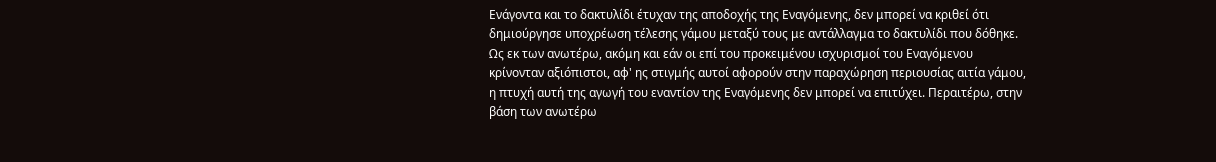Ενάγοντα και το δακτυλίδι έτυχαν της αποδοχής της Εναγόμενης, δεν μπορεί να κριθεί ότι δημιούργησε υποχρέωση τέλεσης γάμου μεταξύ τους με αντάλλαγμα το δακτυλίδι που δόθηκε. Ως εκ των ανωτέρω, ακόμη και εάν οι επί του προκειμένου ισχυρισμοί του Εναγόμενου κρίνονταν αξιόπιστοι, αφ' ης στιγμής αυτοί αφορούν στην παραχώρηση περιουσίας αιτία γάμου, η πτυχή αυτή της αγωγή του εναντίον της Εναγόμενης δεν μπορεί να επιτύχει. Περαιτέρω, στην βάση των ανωτέρω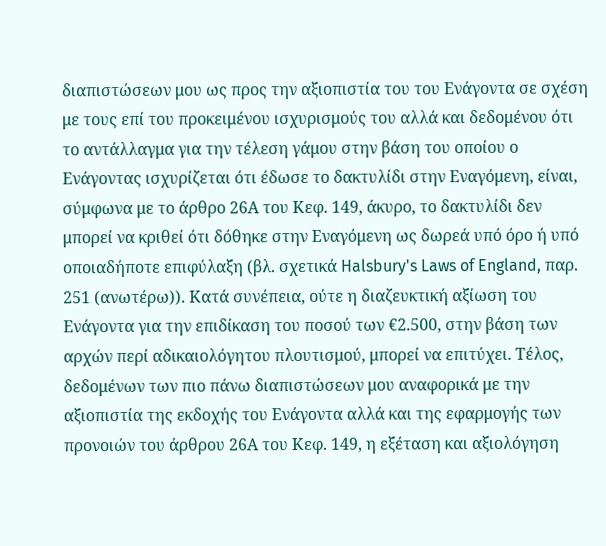διαπιστώσεων μου ως προς την αξιοπιστία του του Ενάγοντα σε σχέση με τους επί του προκειμένου ισχυρισμούς του αλλά και δεδομένου ότι το αντάλλαγμα για την τέλεση γάμου στην βάση του οποίου ο Ενάγοντας ισχυρίζεται ότι έδωσε το δακτυλίδι στην Εναγόμενη, είναι, σύμφωνα με το άρθρο 26Α του Κεφ. 149, άκυρο, το δακτυλίδι δεν μπορεί να κριθεί ότι δόθηκε στην Εναγόμενη ως δωρεά υπό όρο ή υπό οποιαδήποτε επιφύλαξη (βλ. σχετικά Halsbury's Laws of England, παρ. 251 (ανωτέρω)). Κατά συνέπεια, ούτε η διαζευκτική αξίωση του Ενάγοντα για την επιδίκαση του ποσού των €2.500, στην βάση των αρχών περί αδικαιολόγητου πλουτισμού, μπορεί να επιτύχει. Τέλος, δεδομένων των πιο πάνω διαπιστώσεων μου αναφορικά με την αξιοπιστία της εκδοχής του Ενάγοντα αλλά και της εφαρμογής των προνοιών του άρθρου 26Α του Κεφ. 149, η εξέταση και αξιολόγηση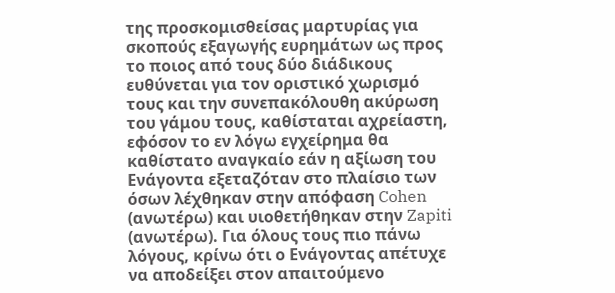της προσκομισθείσας μαρτυρίας για σκοπούς εξαγωγής ευρημάτων ως προς το ποιος από τους δύο διάδικους ευθύνεται για τον οριστικό χωρισμό τους και την συνεπακόλουθη ακύρωση του γάμου τους, καθίσταται αχρείαστη, εφόσον το εν λόγω εγχείρημα θα καθίστατο αναγκαίο εάν η αξίωση του Ενάγοντα εξεταζόταν στο πλαίσιο των όσων λέχθηκαν στην απόφαση Cohen (ανωτέρω) και υιοθετήθηκαν στην Zapiti (ανωτέρω). Για όλους τους πιο πάνω λόγους, κρίνω ότι ο Ενάγοντας απέτυχε να αποδείξει στον απαιτούμενο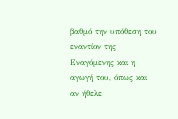βαθμό την υπόθεση του εναντίον της Εναγόμενης και η αγωγή του, όπως και αν ήθελε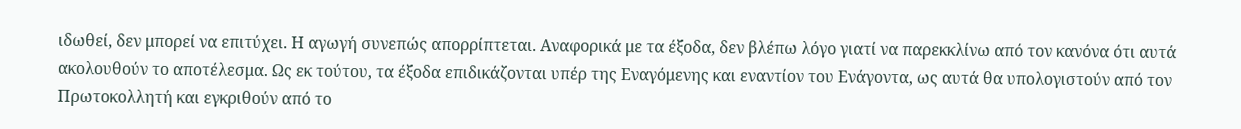ιδωθεί, δεν μπορεί να επιτύχει. Η αγωγή συνεπώς απορρίπτεται. Αναφορικά με τα έξοδα, δεν βλέπω λόγο γιατί να παρεκκλίνω από τον κανόνα ότι αυτά ακολουθούν το αποτέλεσμα. Ως εκ τούτου, τα έξοδα επιδικάζονται υπέρ της Εναγόμενης και εναντίον του Ενάγοντα, ως αυτά θα υπολογιστούν από τον Πρωτοκολλητή και εγκριθούν από το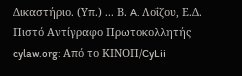Δικαστήριο. (Υπ.) ... Β. A. Λοΐζου, Ε.Δ. Πιστό Αντίγραφο Πρωτοκολλητής cylaw.org: Από το ΚΙΝOΠ/CyLii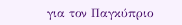για τον Παγκύπριο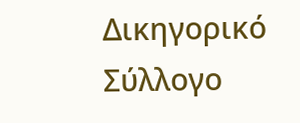Δικηγορικό Σύλλογο